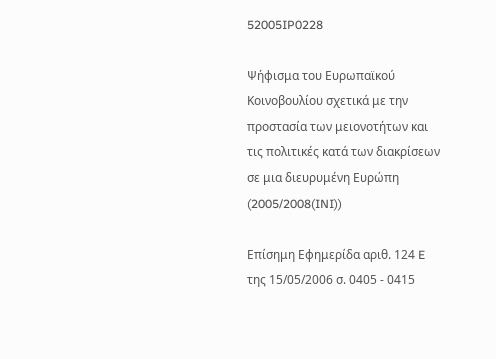52005IP0228

Ψήφισμα του Ευρωπαϊκού Κοινοβουλίου σχετικά με την προστασία των μειονοτήτων και τις πολιτικές κατά των διακρίσεων σε μια διευρυμένη Ευρώπη (2005/2008(INI))

Επίσημη Εφημερίδα αριθ. 124 E της 15/05/2006 σ. 0405 - 0415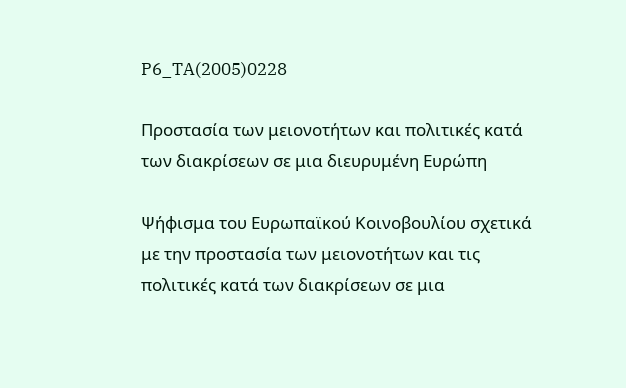P6_TA(2005)0228

Προστασία των μειονοτήτων και πολιτικές κατά των διακρίσεων σε μια διευρυμένη Ευρώπη

Ψήφισμα του Ευρωπαϊκού Κοινοβουλίου σχετικά με την προστασία των μειονοτήτων και τις πολιτικές κατά των διακρίσεων σε μια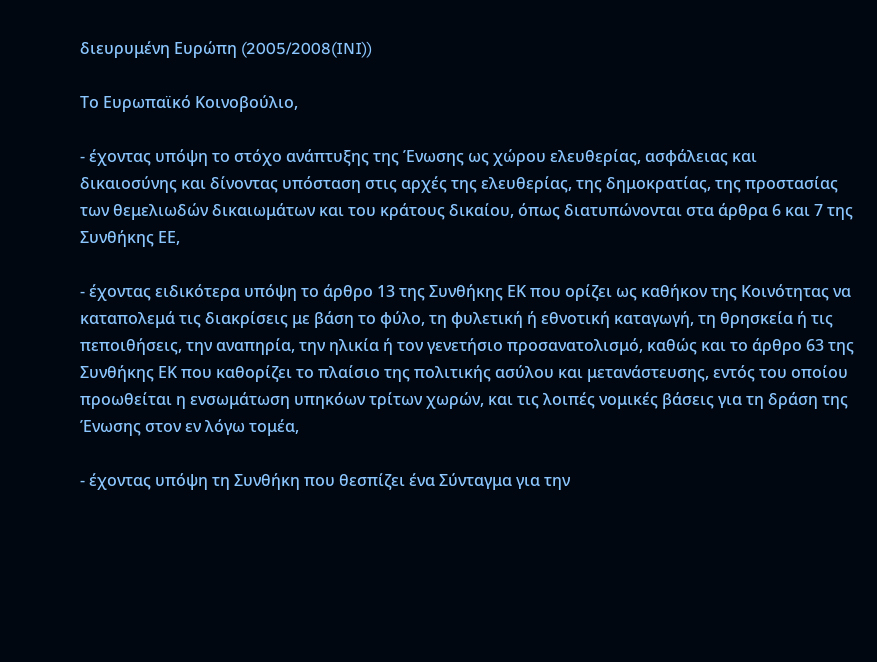διευρυμένη Ευρώπη (2005/2008(INI))

Το Ευρωπαϊκό Κοινοβούλιο,

- έχοντας υπόψη το στόχο ανάπτυξης της Ένωσης ως χώρου ελευθερίας, ασφάλειας και δικαιοσύνης και δίνοντας υπόσταση στις αρχές της ελευθερίας, της δημοκρατίας, της προστασίας των θεμελιωδών δικαιωμάτων και του κράτους δικαίου, όπως διατυπώνονται στα άρθρα 6 και 7 της Συνθήκης ΕΕ,

- έχοντας ειδικότερα υπόψη το άρθρο 13 της Συνθήκης ΕΚ που ορίζει ως καθήκον της Κοινότητας να καταπολεμά τις διακρίσεις με βάση το φύλο, τη φυλετική ή εθνοτική καταγωγή, τη θρησκεία ή τις πεποιθήσεις, την αναπηρία, την ηλικία ή τον γενετήσιο προσανατολισμό, καθώς και το άρθρο 63 της Συνθήκης ΕΚ που καθορίζει το πλαίσιο της πολιτικής ασύλου και μετανάστευσης, εντός του οποίου προωθείται η ενσωμάτωση υπηκόων τρίτων χωρών, και τις λοιπές νομικές βάσεις για τη δράση της Ένωσης στον εν λόγω τομέα,

- έχοντας υπόψη τη Συνθήκη που θεσπίζει ένα Σύνταγμα για την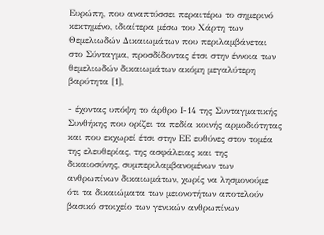Ευρώπη, που αναπτύσσει περαιτέρω το σημερινό κεκτημένο, ιδιαίτερα μέσω του Χάρτη των Θεμελιωδών Δικαιωμάτων που περιλαμβάνεται στο Σύνταγμα, προσδίδοντας έτσι στην έννοια των θεμελιωδών δικαιωμάτων ακόμη μεγαλύτερη βαρύτητα [1],

- έχοντας υπόψη το άρθρο Ι-14 της Συνταγματικής Συνθήκης που ορίζει τα πεδία κοινής αρμοδιότητας και που εκχωρεί έτσι στην ΕΕ ευθύνες στον τομέα της ελευθερίας, της ασφάλειας και της δικαιοσύνης, συμπεριλαμβανομένων των ανθρωπίνων δικαιωμάτων, χωρίς να λησμονούμε ότι τα δικαιώματα των μειονοτήτων αποτελούν βασικό στοιχείο των γενικών ανθρωπίνων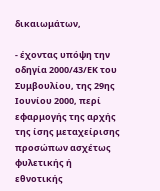δικαιωμάτων,

- έχοντας υπόψη την οδηγία 2000/43/ΕΚ του Συμβουλίου, της 29ης Ιουνίου 2000, περί εφαρμογής της αρχής της ίσης μεταχείρισης προσώπων ασχέτως φυλετικής ή εθνοτικής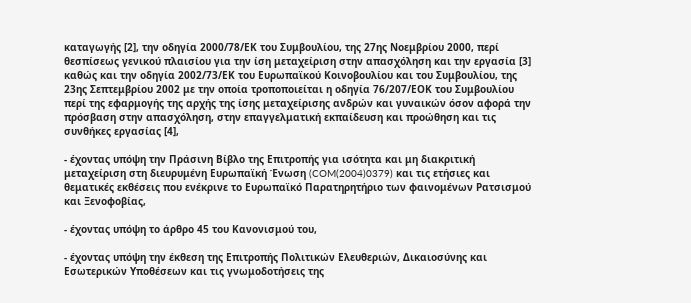καταγωγής [2], την οδηγία 2000/78/ΕΚ του Συμβουλίου, της 27ης Νοεμβρίου 2000, περί θεσπίσεως γενικού πλαισίου για την ίση μεταχείριση στην απασχόληση και την εργασία [3] καθώς και την οδηγία 2002/73/ΕΚ του Ευρωπαϊκού Κοινοβουλίου και του Συμβουλίου, της 23ης Σεπτεμβρίου 2002 με την οποία τροποποιείται η οδηγία 76/207/ΕΟΚ του Συμβουλίου περί της εφαρμογής της αρχής της ίσης μεταχείρισης ανδρών και γυναικών όσον αφορά την πρόσβαση στην απασχόληση, στην επαγγελματική εκπαίδευση και προώθηση και τις συνθήκες εργασίας [4],

- έχοντας υπόψη την Πράσινη Βίβλο της Επιτροπής για ισότητα και μη διακριτική μεταχείριση στη διευρυμένη Ευρωπαϊκή Ένωση (COM(2004)0379) και τις ετήσιες και θεματικές εκθέσεις που ενέκρινε το Ευρωπαϊκό Παρατηρητήριο των φαινομένων Ρατσισμού και Ξενοφοβίας,

- έχοντας υπόψη το άρθρο 45 του Κανονισμού του,

- έχοντας υπόψη την έκθεση της Επιτροπής Πολιτικών Ελευθεριών, Δικαιοσύνης και Εσωτερικών Υποθέσεων και τις γνωμοδοτήσεις της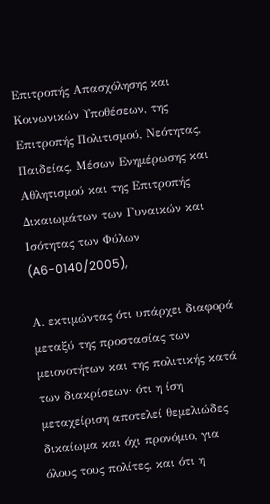Επιτροπής Απασχόλησης και Κοινωνικών Υποθέσεων, της Επιτροπής Πολιτισμού, Νεότητας, Παιδείας, Μέσων Ενημέρωσης και Αθλητισμού και της Επιτροπής Δικαιωμάτων των Γυναικών και Ισότητας των Φύλων (A6-0140/2005),

Α. εκτιμώντας ότι υπάρχει διαφορά μεταξύ της προστασίας των μειονοτήτων και της πολιτικής κατά των διακρίσεων· ότι η ίση μεταχείριση αποτελεί θεμελιώδες δικαίωμα και όχι προνόμιο, για όλους τους πολίτες, και ότι η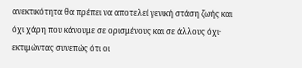ανεκτικότητα θα πρέπει να αποτελεί γενική στάση ζωής και όχι χάρη που κάνουμε σε ορισμένους και σε άλλους όχι· εκτιμώντας συνεπώς ότι οι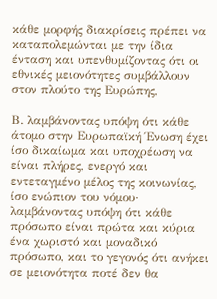κάθε μορφής διακρίσεις πρέπει να καταπολεμώνται με την ίδια ένταση και υπενθυμίζοντας ότι οι εθνικές μειονότητες συμβάλλουν στον πλούτο της Ευρώπης,

Β. λαμβάνοντας υπόψη ότι κάθε άτομο στην Ευρωπαϊκή Ένωση έχει ίσο δικαίωμα και υποχρέωση να είναι πλήρες, ενεργό και εντεταγμένο μέλος της κοινωνίας, ίσο ενώπιον του νόμου· λαμβάνοντας υπόψη ότι κάθε πρόσωπο είναι πρώτα και κύρια ένα χωριστό και μοναδικό πρόσωπο, και το γεγονός ότι ανήκει σε μειονότητα ποτέ δεν θα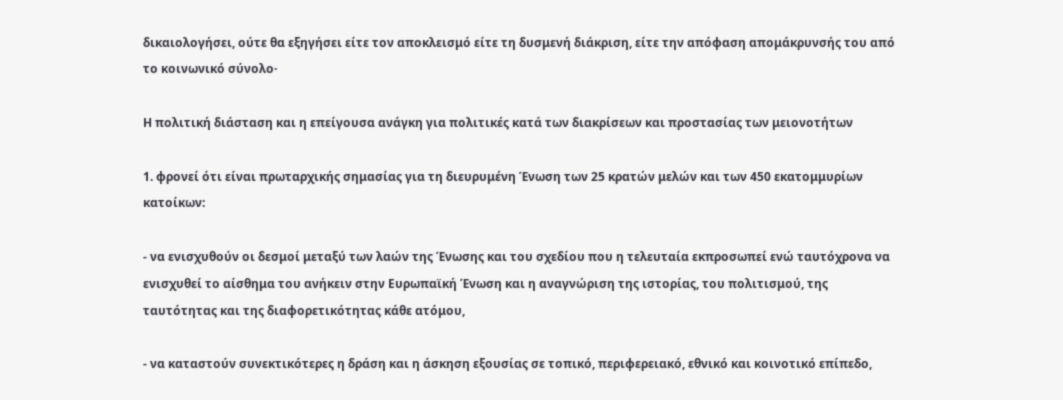δικαιολογήσει, ούτε θα εξηγήσει είτε τον αποκλεισμό είτε τη δυσμενή διάκριση, είτε την απόφαση απομάκρυνσής του από το κοινωνικό σύνολο·

Η πολιτική διάσταση και η επείγουσα ανάγκη για πολιτικές κατά των διακρίσεων και προστασίας των μειονοτήτων

1. φρονεί ότι είναι πρωταρχικής σημασίας για τη διευρυμένη Ένωση των 25 κρατών μελών και των 450 εκατομμυρίων κατοίκων:

- να ενισχυθούν οι δεσμοί μεταξύ των λαών της Ένωσης και του σχεδίου που η τελευταία εκπροσωπεί ενώ ταυτόχρονα να ενισχυθεί το αίσθημα του ανήκειν στην Ευρωπαϊκή Ένωση και η αναγνώριση της ιστορίας, του πολιτισμού, της ταυτότητας και της διαφορετικότητας κάθε ατόμου,

- να καταστούν συνεκτικότερες η δράση και η άσκηση εξουσίας σε τοπικό, περιφερειακό, εθνικό και κοινοτικό επίπεδο,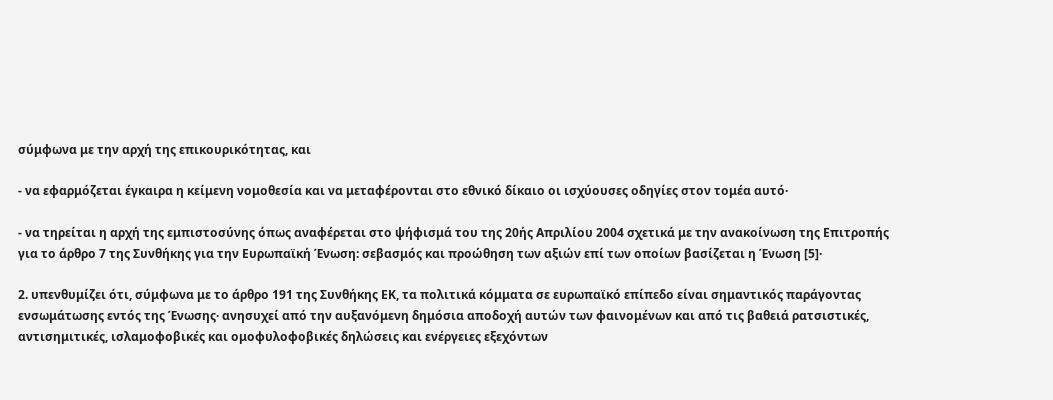σύμφωνα με την αρχή της επικουρικότητας, και

- να εφαρμόζεται έγκαιρα η κείμενη νομοθεσία και να μεταφέρονται στο εθνικό δίκαιο οι ισχύουσες οδηγίες στον τομέα αυτό·

- να τηρείται η αρχή της εμπιστοσύνης όπως αναφέρεται στο ψήφισμά του της 20ής Απριλίου 2004 σχετικά με την ανακοίνωση της Επιτροπής για το άρθρο 7 της Συνθήκης για την Ευρωπαϊκή Ένωση: σεβασμός και προώθηση των αξιών επί των οποίων βασίζεται η Ένωση [5]·

2. υπενθυμίζει ότι, σύμφωνα με το άρθρο 191 της Συνθήκης ΕΚ, τα πολιτικά κόμματα σε ευρωπαϊκό επίπεδο είναι σημαντικός παράγοντας ενσωμάτωσης εντός της Ένωσης· ανησυχεί από την αυξανόμενη δημόσια αποδοχή αυτών των φαινομένων και από τις βαθειά ρατσιστικές, αντισημιτικές, ισλαμοφοβικές και ομοφυλοφοβικές δηλώσεις και ενέργειες εξεχόντων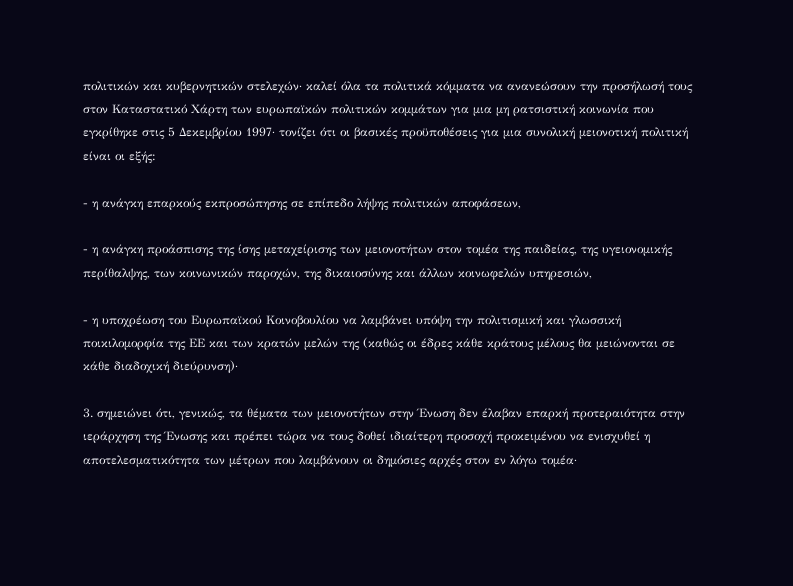πολιτικών και κυβερνητικών στελεχών· καλεί όλα τα πολιτικά κόμματα να ανανεώσουν την προσήλωσή τους στον Καταστατικό Χάρτη των ευρωπαϊκών πολιτικών κομμάτων για μια μη ρατσιστική κοινωνία που εγκρίθηκε στις 5 Δεκεμβρίου 1997· τονίζει ότι οι βασικές προϋποθέσεις για μια συνολική μειονοτική πολιτική είναι οι εξής:

- η ανάγκη επαρκούς εκπροσώπησης σε επίπεδο λήψης πολιτικών αποφάσεων,

- η ανάγκη προάσπισης της ίσης μεταχείρισης των μειονοτήτων στον τομέα της παιδείας, της υγειονομικής περίθαλψης, των κοινωνικών παροχών, της δικαιοσύνης και άλλων κοινωφελών υπηρεσιών,

- η υποχρέωση του Ευρωπαϊκού Κοινοβουλίου να λαμβάνει υπόψη την πολιτισμική και γλωσσική ποικιλομορφία της ΕΕ και των κρατών μελών της (καθώς οι έδρες κάθε κράτους μέλους θα μειώνονται σε κάθε διαδοχική διεύρυνση)·

3. σημειώνει ότι, γενικώς, τα θέματα των μειονοτήτων στην Ένωση δεν έλαβαν επαρκή προτεραιότητα στην ιεράρχηση της Ένωσης και πρέπει τώρα να τους δοθεί ιδιαίτερη προσοχή προκειμένου να ενισχυθεί η αποτελεσματικότητα των μέτρων που λαμβάνουν οι δημόσιες αρχές στον εν λόγω τομέα·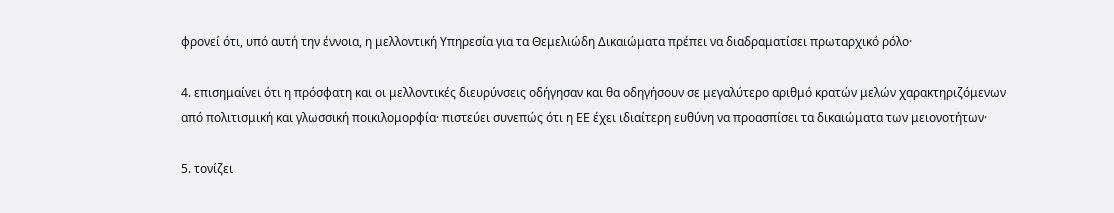φρονεί ότι, υπό αυτή την έννοια, η μελλοντική Υπηρεσία για τα Θεμελιώδη Δικαιώματα πρέπει να διαδραματίσει πρωταρχικό ρόλο·

4. επισημαίνει ότι η πρόσφατη και οι μελλοντικές διευρύνσεις οδήγησαν και θα οδηγήσουν σε μεγαλύτερο αριθμό κρατών μελών χαρακτηριζόμενων από πολιτισμική και γλωσσική ποικιλομορφία· πιστεύει συνεπώς ότι η ΕΕ έχει ιδιαίτερη ευθύνη να προασπίσει τα δικαιώματα των μειονοτήτων·

5. τονίζει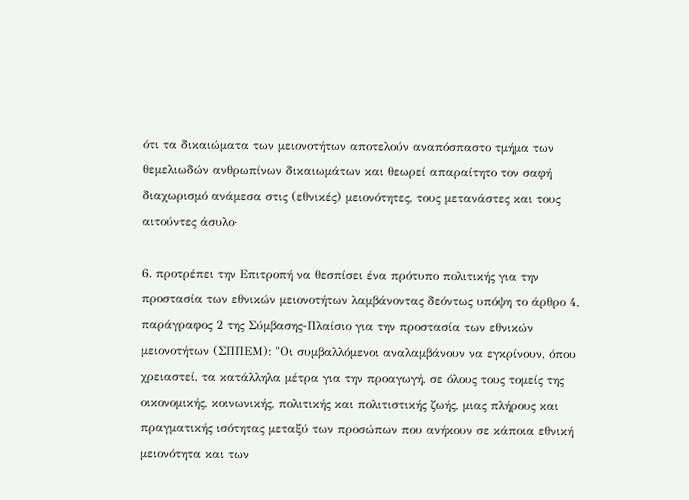ότι τα δικαιώματα των μειονοτήτων αποτελούν αναπόσπαστο τμήμα των θεμελιωδών ανθρωπίνων δικαιωμάτων και θεωρεί απαραίτητο τον σαφή διαχωρισμό ανάμεσα στις (εθνικές) μειονότητες, τους μετανάστες και τους αιτούντες άσυλο·

6. προτρέπει την Επιτροπή να θεσπίσει ένα πρότυπο πολιτικής για την προστασία των εθνικών μειονοτήτων λαμβάνοντας δεόντως υπόψη το άρθρο 4, παράγραφος 2 της Σύμβασης-Πλαίσιο για την προστασία των εθνικών μειονοτήτων (ΣΠΠΕΜ): "Οι συμβαλλόμενοι αναλαμβάνουν να εγκρίνουν, όπου χρειαστεί, τα κατάλληλα μέτρα για την προαγωγή, σε όλους τους τομείς της οικονομικής, κοινωνικής, πολιτικής και πολιτιστικής ζωής, μιας πλήρους και πραγματικής ισότητας μεταξύ των προσώπων που ανήκουν σε κάποια εθνική μειονότητα και των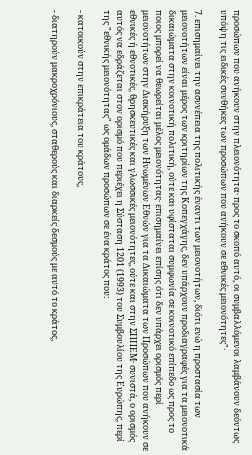προσώπων που ανήκουν στην πλειονότητα· προς το σκοπό αυτό, οι συμβαλλόμενοι λαμβάνουν δεόντως υπόψη τις ειδικές συνθήκες των προσώπων που ανήκουν σε εθνικές μειονότητες"·

7. επισημαίνει την ασυνέπεια της πολιτικής έναντι των μειονοτήτων, διότι ενώ η προστασία των μειονοτήτων είναι μέρος των κριτηρίων της Κοπεγχάγης, δεν υπάρχουν προδιαγραφές για τα μειονοτικά δικαιώματα στην κοινοτική πολιτική, ούτε και υφίσταται συμφωνία σε κοινοτικό επίπεδο ως προς το ποιος μπορεί να θεωρείται μέλος μειονότητας· επισημαίνει επίσης ότι δεν υπάρχει ορισμός περί μειονοτήτων στην Διακήρυξη των Ηνωμένων Εθνών για τα Δικαιώματα των Προσώπων που ανήκουν σε εθνικές ή εθνοτικές, θρησκευτικές και γλωσσικές μειονότητες, ούτε και στην ΣΠΠΕΜ· συνιστά, ο ορισμός αυτός να εδράζεται στον ορισμό που περιέχει η Σύσταση 1201 (1993) του Συμβουλίου της Ευρώπης, περί της "εθνικής μειονότητας" ως ομάδων προσώπων σε ένα κράτος που:

- κατοικούν στην επικράτεια του κράτους,

- διατηρούν μακροχρόνιους, σταθερούς και διαρκείς δεσμούς με αυτό το κράτος,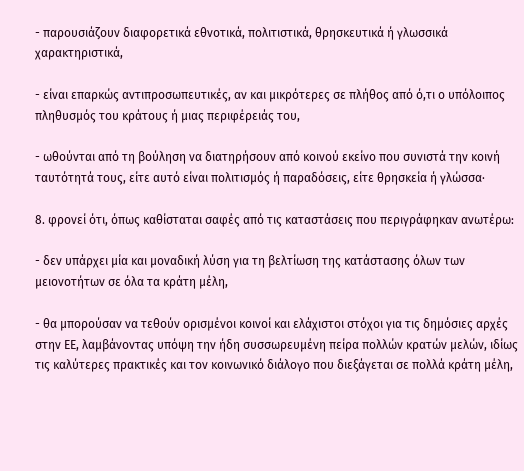- παρουσιάζουν διαφορετικά εθνοτικά, πολιτιστικά, θρησκευτικά ή γλωσσικά χαρακτηριστικά,

- είναι επαρκώς αντιπροσωπευτικές, αν και μικρότερες σε πλήθος από ό,τι ο υπόλοιπος πληθυσμός του κράτους ή μιας περιφέρειάς του,

- ωθούνται από τη βούληση να διατηρήσουν από κοινού εκείνο που συνιστά την κοινή ταυτότητά τους, είτε αυτό είναι πολιτισμός ή παραδόσεις, είτε θρησκεία ή γλώσσα·

8. φρονεί ότι, όπως καθίσταται σαφές από τις καταστάσεις που περιγράφηκαν ανωτέρω:

- δεν υπάρχει μία και μοναδική λύση για τη βελτίωση της κατάστασης όλων των μειονοτήτων σε όλα τα κράτη μέλη,

- θα μπορούσαν να τεθούν ορισμένοι κοινοί και ελάχιστοι στόχοι για τις δημόσιες αρχές στην ΕΕ, λαμβάνοντας υπόψη την ήδη συσσωρευμένη πείρα πολλών κρατών μελών, ιδίως τις καλύτερες πρακτικές και τον κοινωνικό διάλογο που διεξάγεται σε πολλά κράτη μέλη,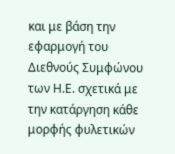και με βάση την εφαρμογή του Διεθνούς Συμφώνου των Η.Ε. σχετικά με την κατάργηση κάθε μορφής φυλετικών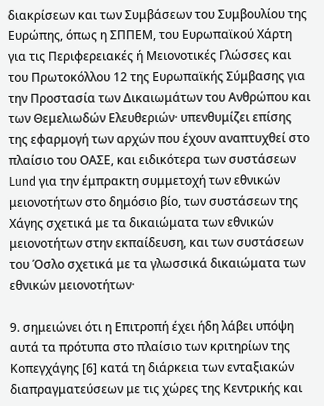διακρίσεων και των Συμβάσεων του Συμβουλίου της Ευρώπης, όπως η ΣΠΠΕΜ, του Ευρωπαϊκού Χάρτη για τις Περιφερειακές ή Μειονοτικές Γλώσσες και του Πρωτοκόλλου 12 της Ευρωπαϊκής Σύμβασης για την Προστασία των Δικαιωμάτων του Ανθρώπου και των Θεμελιωδών Ελευθεριών· υπενθυμίζει επίσης της εφαρμογή των αρχών που έχουν αναπτυχθεί στο πλαίσιο του ΟΑΣΕ, και ειδικότερα των συστάσεων Lund για την έμπρακτη συμμετοχή των εθνικών μειονοτήτων στο δημόσιο βίο, των συστάσεων της Χάγης σχετικά με τα δικαιώματα των εθνικών μειονοτήτων στην εκπαίδευση, και των συστάσεων του Όσλο σχετικά με τα γλωσσικά δικαιώματα των εθνικών μειονοτήτων·

9. σημειώνει ότι η Επιτροπή έχει ήδη λάβει υπόψη αυτά τα πρότυπα στο πλαίσιο των κριτηρίων της Κοπεγχάγης [6] κατά τη διάρκεια των ενταξιακών διαπραγματεύσεων με τις χώρες της Κεντρικής και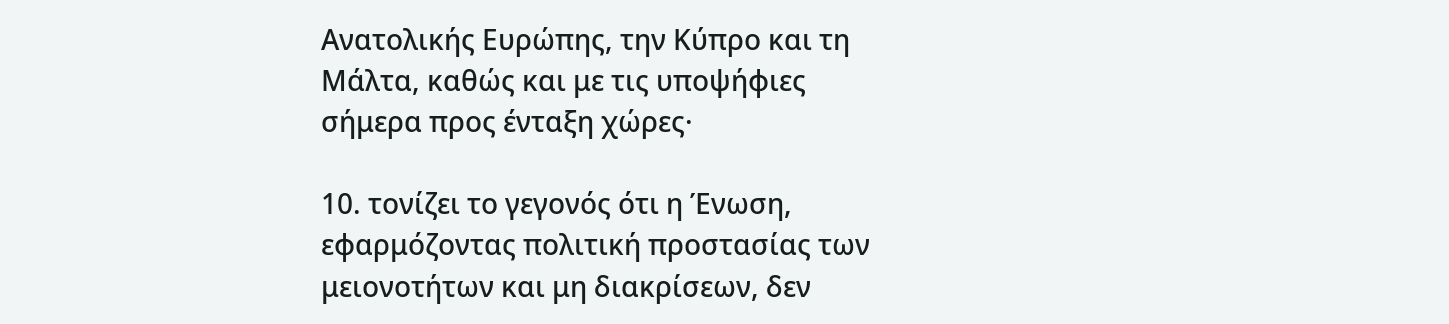Ανατολικής Ευρώπης, την Κύπρο και τη Μάλτα, καθώς και με τις υποψήφιες σήμερα προς ένταξη χώρες·

10. τονίζει το γεγονός ότι η Ένωση, εφαρμόζοντας πολιτική προστασίας των μειονοτήτων και μη διακρίσεων, δεν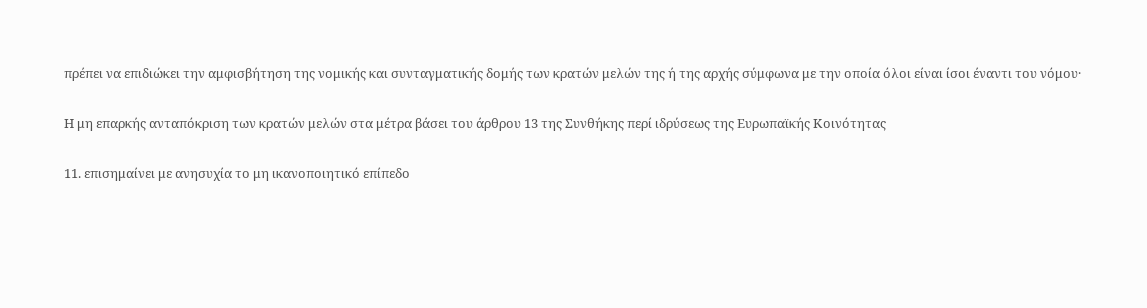πρέπει να επιδιώκει την αμφισβήτηση της νομικής και συνταγματικής δομής των κρατών μελών της ή της αρχής σύμφωνα με την οποία όλοι είναι ίσοι έναντι του νόμου·

Η μη επαρκής ανταπόκριση των κρατών μελών στα μέτρα βάσει του άρθρου 13 της Συνθήκης περί ιδρύσεως της Ευρωπαϊκής Κοινότητας

11. επισημαίνει με ανησυχία το μη ικανοποιητικό επίπεδο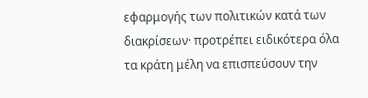εφαρμογής των πολιτικών κατά των διακρίσεων· προτρέπει ειδικότερα όλα τα κράτη μέλη να επισπεύσουν την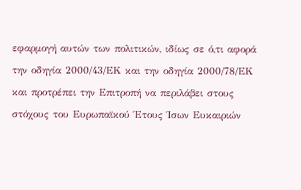εφαρμογή αυτών των πολιτικών, ιδίως σε ό,τι αφορά την οδηγία 2000/43/ΕΚ και την οδηγία 2000/78/ΕΚ και προτρέπει την Επιτροπή να περιλάβει στους στόχους του Ευρωπαϊκού Έτους Ίσων Ευκαιριών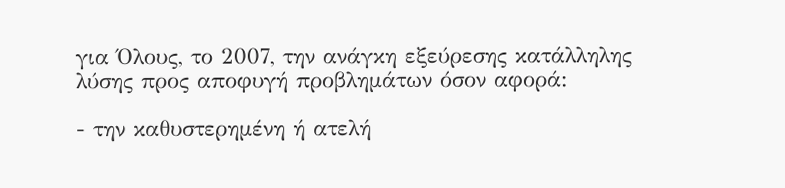για Όλους, το 2007, την ανάγκη εξεύρεσης κατάλληλης λύσης προς αποφυγή προβλημάτων όσον αφορά:

- την καθυστερημένη ή ατελή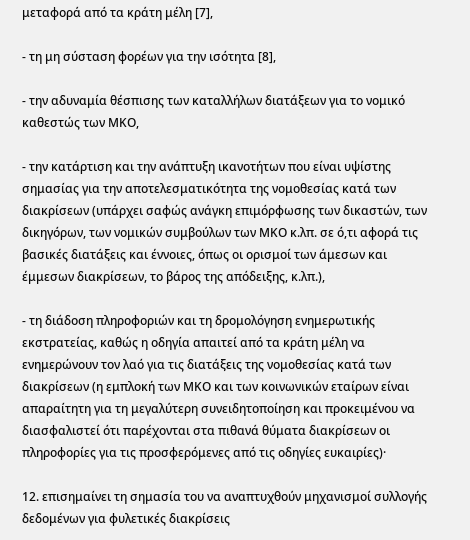μεταφορά από τα κράτη μέλη [7],

- τη μη σύσταση φορέων για την ισότητα [8],

- την αδυναμία θέσπισης των καταλλήλων διατάξεων για το νομικό καθεστώς των ΜΚΟ,

- την κατάρτιση και την ανάπτυξη ικανοτήτων που είναι υψίστης σημασίας για την αποτελεσματικότητα της νομοθεσίας κατά των διακρίσεων (υπάρχει σαφώς ανάγκη επιμόρφωσης των δικαστών, των δικηγόρων, των νομικών συμβούλων των ΜΚΟ κ.λπ. σε ό,τι αφορά τις βασικές διατάξεις και έννοιες, όπως οι ορισμοί των άμεσων και έμμεσων διακρίσεων, το βάρος της απόδειξης, κ.λπ.),

- τη διάδοση πληροφοριών και τη δρομολόγηση ενημερωτικής εκστρατείας, καθώς η οδηγία απαιτεί από τα κράτη μέλη να ενημερώνουν τον λαό για τις διατάξεις της νομοθεσίας κατά των διακρίσεων (η εμπλοκή των ΜΚΟ και των κοινωνικών εταίρων είναι απαραίτητη για τη μεγαλύτερη συνειδητοποίηση και προκειμένου να διασφαλιστεί ότι παρέχονται στα πιθανά θύματα διακρίσεων οι πληροφορίες για τις προσφερόμενες από τις οδηγίες ευκαιρίες)·

12. επισημαίνει τη σημασία του να αναπτυχθούν μηχανισμοί συλλογής δεδομένων για φυλετικές διακρίσεις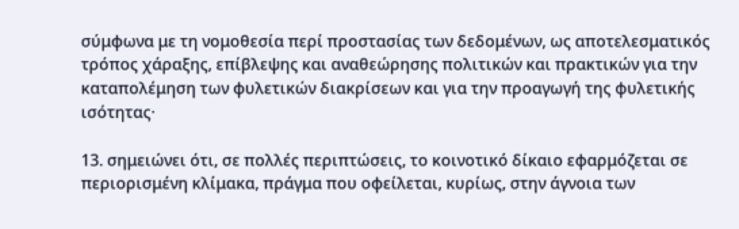σύμφωνα με τη νομοθεσία περί προστασίας των δεδομένων, ως αποτελεσματικός τρόπος χάραξης, επίβλεψης και αναθεώρησης πολιτικών και πρακτικών για την καταπολέμηση των φυλετικών διακρίσεων και για την προαγωγή της φυλετικής ισότητας·

13. σημειώνει ότι, σε πολλές περιπτώσεις, το κοινοτικό δίκαιο εφαρμόζεται σε περιορισμένη κλίμακα, πράγμα που οφείλεται, κυρίως, στην άγνοια των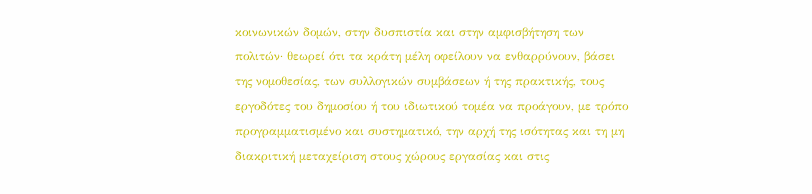κοινωνικών δομών, στην δυσπιστία και στην αμφισβήτηση των πολιτών· θεωρεί ότι τα κράτη μέλη οφείλουν να ενθαρρύνουν, βάσει της νομοθεσίας, των συλλογικών συμβάσεων ή της πρακτικής, τους εργοδότες του δημοσίου ή του ιδιωτικού τομέα να προάγουν, με τρόπο προγραμματισμένο και συστηματικό, την αρχή της ισότητας και τη μη διακριτική μεταχείριση στους χώρους εργασίας και στις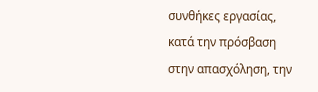συνθήκες εργασίας, κατά την πρόσβαση στην απασχόληση, την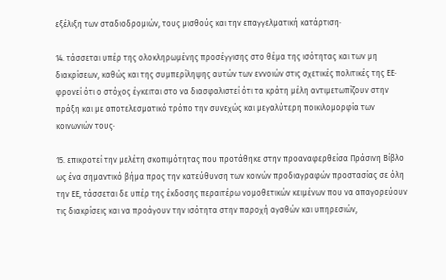εξέλιξη των σταδιοδρομιών, τους μισθούς και την επαγγελματική κατάρτιση·

14. τάσσεται υπέρ της ολοκληρωμένης προσέγγισης στο θέμα της ισότητας και των μη διακρίσεων, καθώς και της συμπερίληψης αυτών των εννοιών στις σχετικές πολιτικές της ΕΕ· φρονεί ότι ο στόχος έγκειται στο να διασφαλιστεί ότι τα κράτη μέλη αντιμετωπίζουν στην πράξη και με αποτελεσματικό τρόπο την συνεχώς και μεγαλύτερη ποικιλομορφία των κοινωνιών τους·

15. επικροτεί την μελέτη σκοπιμότητας που προτάθηκε στην προαναφερθείσα Πράσινη Βίβλο ως ένα σημαντικό βήμα προς την κατεύθυνση των κοινών προδιαγραφών προστασίας σε όλη την ΕΕ, τάσσεται δε υπέρ της έκδοσης περαιτέρω νομοθετικών κειμένων που να απαγορεύουν τις διακρίσεις και να προάγουν την ισότητα στην παροχή αγαθών και υπηρεσιών,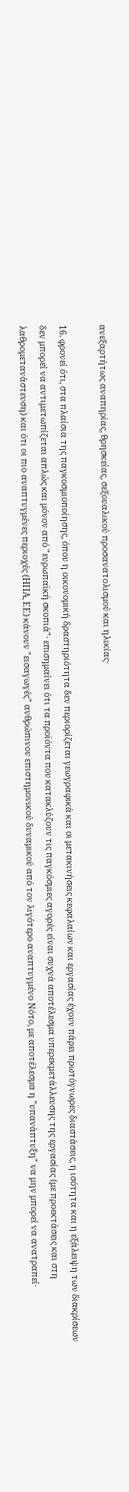ανεξαρτήτως αναπηρίας, θρησκείας, σεξουαλικού προσανατολισμού και ηλικίας·

16. φρονεί ότι, στα πλαίσια της παγκοσμιοποίησης, όπου η οικονομική δραστηριότητα δεν περιορίζεται γεωγραφικά και οι μετακινήσεις κεφαλαίων και εργασίας έχουν πάρει πρωτόγνωρες διαστάσεις, η ισότητα και η εξάλειψη των διακρίσεων δεν μπορεί να αντιμετωπίζεται απλώς και μόνον από "ευρωπαϊκή σκοπιά"· επισημαίνει ότι τα προϊόντα που κατακλύζουν τις παγκόσμιες αγορές είναι συχνά αποτέλεσμα υπερεκμετάλλευσης της εργασίας (με προεκτάσεις και στη λαθρομετανάστευση) και ότι οι πιο αναπτυγμένες περιοχές (ΗΠΑ, ΕΕ) κάνουν "εισαγωγές" ανθρώπινου επιστημονικού δυναμικού από τον λιγότερο αναπτυγμένο Νότο, με αποτέλεσμα η "υπανάπτυξη" να μην μπορεί να ανατραπεί·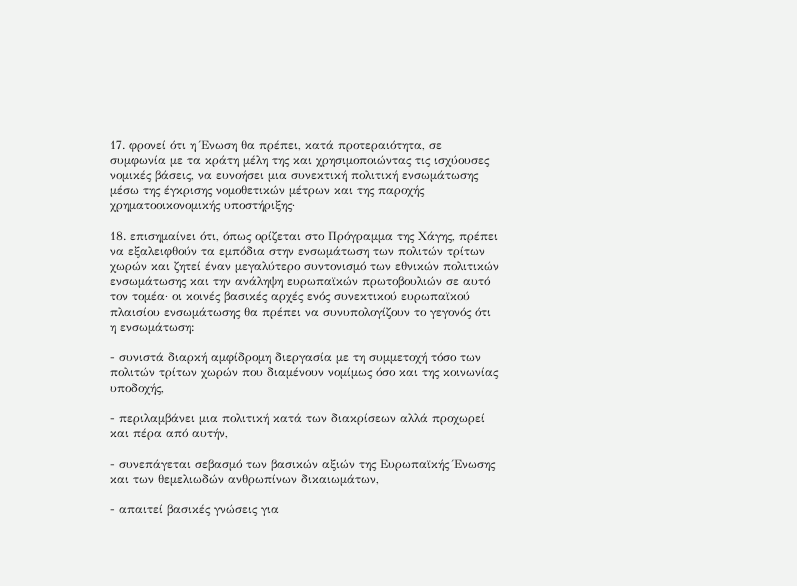17. φρονεί ότι η Ένωση θα πρέπει, κατά προτεραιότητα, σε συμφωνία με τα κράτη μέλη της και χρησιμοποιώντας τις ισχύουσες νομικές βάσεις, να ευνοήσει μια συνεκτική πολιτική ενσωμάτωσης μέσω της έγκρισης νομοθετικών μέτρων και της παροχής χρηματοοικονομικής υποστήριξης·

18. επισημαίνει ότι, όπως ορίζεται στο Πρόγραμμα της Χάγης, πρέπει να εξαλειφθούν τα εμπόδια στην ενσωμάτωση των πολιτών τρίτων χωρών και ζητεί έναν μεγαλύτερο συντονισμό των εθνικών πολιτικών ενσωμάτωσης και την ανάληψη ευρωπαϊκών πρωτοβουλιών σε αυτό τον τομέα· οι κοινές βασικές αρχές ενός συνεκτικού ευρωπαϊκού πλαισίου ενσωμάτωσης θα πρέπει να συνυπολογίζουν το γεγονός ότι η ενσωμάτωση:

- συνιστά διαρκή αμφίδρομη διεργασία με τη συμμετοχή τόσο των πολιτών τρίτων χωρών που διαμένουν νομίμως όσο και της κοινωνίας υποδοχής,

- περιλαμβάνει μια πολιτική κατά των διακρίσεων αλλά προχωρεί και πέρα από αυτήν,

- συνεπάγεται σεβασμό των βασικών αξιών της Ευρωπαϊκής Ένωσης και των θεμελιωδών ανθρωπίνων δικαιωμάτων,

- απαιτεί βασικές γνώσεις για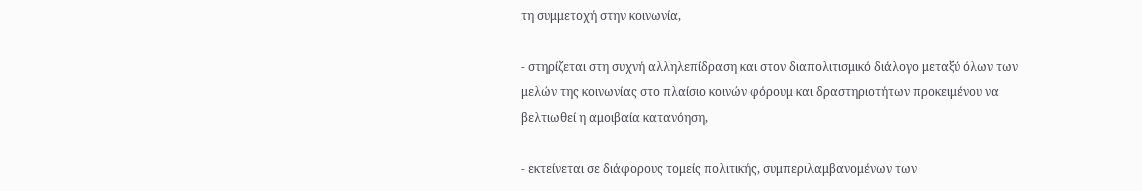τη συμμετοχή στην κοινωνία,

- στηρίζεται στη συχνή αλληλεπίδραση και στον διαπολιτισμικό διάλογο μεταξύ όλων των μελών της κοινωνίας στο πλαίσιο κοινών φόρουμ και δραστηριοτήτων προκειμένου να βελτιωθεί η αμοιβαία κατανόηση,

- εκτείνεται σε διάφορους τομείς πολιτικής, συμπεριλαμβανομένων των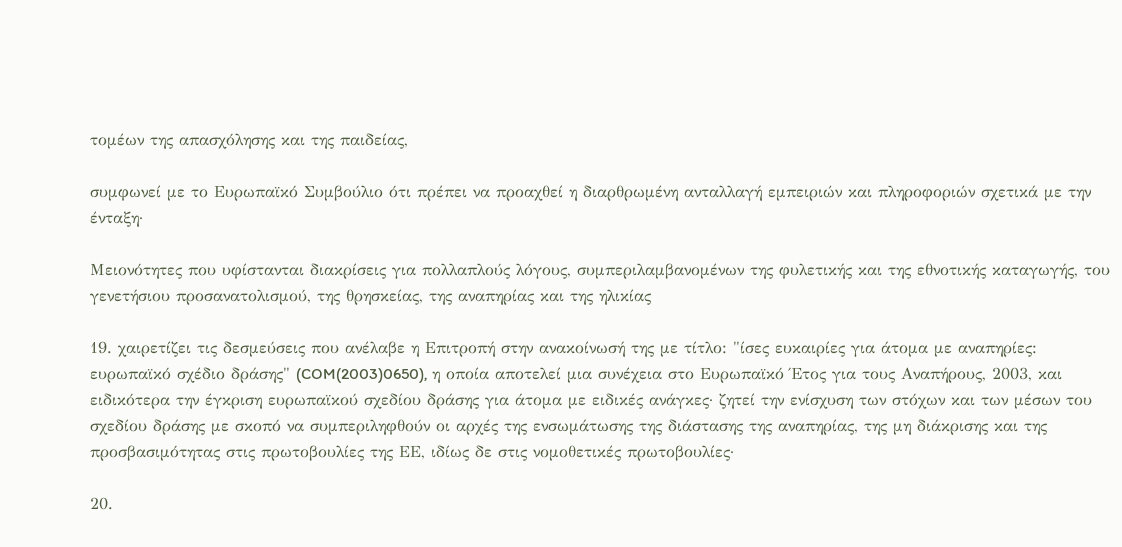τομέων της απασχόλησης και της παιδείας,

συμφωνεί με το Ευρωπαϊκό Συμβούλιο ότι πρέπει να προαχθεί η διαρθρωμένη ανταλλαγή εμπειριών και πληροφοριών σχετικά με την ένταξη·

Μειονότητες που υφίστανται διακρίσεις για πολλαπλούς λόγους, συμπεριλαμβανομένων της φυλετικής και της εθνοτικής καταγωγής, του γενετήσιου προσανατολισμού, της θρησκείας, της αναπηρίας και της ηλικίας

19. χαιρετίζει τις δεσμεύσεις που ανέλαβε η Επιτροπή στην ανακοίνωσή της με τίτλο: "ίσες ευκαιρίες για άτομα με αναπηρίες: ευρωπαϊκό σχέδιο δράσης" (COM(2003)0650), η οποία αποτελεί μια συνέχεια στο Ευρωπαϊκό Έτος για τους Αναπήρους, 2003, και ειδικότερα την έγκριση ευρωπαϊκού σχεδίου δράσης για άτομα με ειδικές ανάγκες· ζητεί την ενίσχυση των στόχων και των μέσων του σχεδίου δράσης με σκοπό να συμπεριληφθούν οι αρχές της ενσωμάτωσης της διάστασης της αναπηρίας, της μη διάκρισης και της προσβασιμότητας στις πρωτοβουλίες της ΕΕ, ιδίως δε στις νομοθετικές πρωτοβουλίες·

20.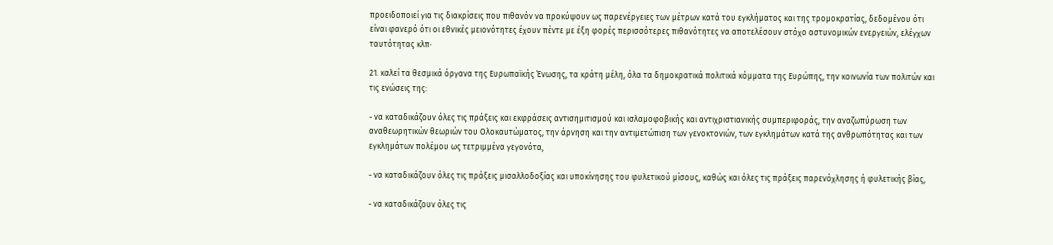προειδοποιεί για τις διακρίσεις που πιθανόν να προκύψουν ως παρενέργειες των μέτρων κατά του εγκλήματος και της τρομοκρατίας, δεδομένου ότι είναι φανερό ότι οι εθνικές μειονότητες έχουν πέντε με έξη φορές περισσότερες πιθανότητες να αποτελέσουν στόχο αστυνομικών ενεργειών, ελέγχων ταυτότητας κλπ·

21. καλεί τα θεσμικά όργανα της Ευρωπαϊκής Ένωσης, τα κράτη μέλη, όλα τα δημοκρατικά πολιτικά κόμματα της Ευρώπης, την κοινωνία των πολιτών και τις ενώσεις της:

- να καταδικάζουν όλες τις πράξεις και εκφράσεις αντισημιτισμού και ισλαμοφοβικής και αντιχριστιανικής συμπεριφοράς, την αναζωπύρωση των αναθεωρητικών θεωριών του Ολοκαυτώματος, την άρνηση και την αντιμετώπιση των γενοκτονιών, των εγκλημάτων κατά της ανθρωπότητας και των εγκλημάτων πολέμου ως τετριμμένα γεγονότα,

- να καταδικάζουν όλες τις πράξεις μισαλλοδοξίας και υποκίνησης του φυλετικού μίσους, καθώς και όλες τις πράξεις παρενόχλησης ή φυλετικής βίας,

- να καταδικάζουν όλες τις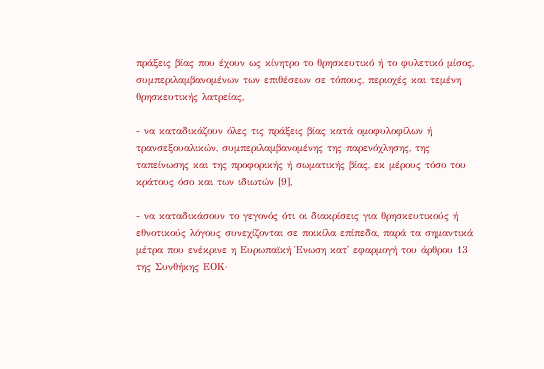πράξεις βίας που έχουν ως κίνητρο το θρησκευτικό ή το φυλετικό μίσος, συμπεριλαμβανομένων των επιθέσεων σε τόπους, περιοχές και τεμένη θρησκευτικής λατρείας,

- να καταδικάζουν όλες τις πράξεις βίας κατά ομοφυλοφίλων ή τρανσεξουαλικών, συμπεριλαμβανομένης της παρενόχλησης, της ταπείνωσης και της προφορικής ή σωματικής βίας, εκ μέρους τόσο του κράτους όσο και των ιδιωτών [9],

- να καταδικάσουν το γεγονός ότι οι διακρίσεις για θρησκευτικούς ή εθνοτικούς λόγους συνεχίζονται σε ποικίλα επίπεδα, παρά τα σημαντικά μέτρα που ενέκρινε η Ευρωπαϊκή Ένωση κατ' εφαρμογή του άρθρου 13 της Συνθήκης ΕΟΚ·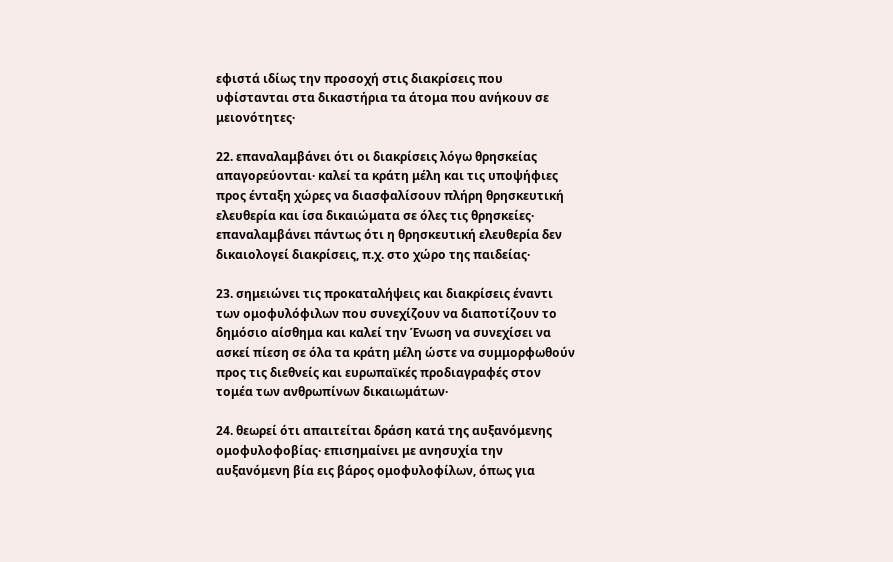εφιστά ιδίως την προσοχή στις διακρίσεις που υφίστανται στα δικαστήρια τα άτομα που ανήκουν σε μειονότητες·

22. επαναλαμβάνει ότι οι διακρίσεις λόγω θρησκείας απαγορεύονται· καλεί τα κράτη μέλη και τις υποψήφιες προς ένταξη χώρες να διασφαλίσουν πλήρη θρησκευτική ελευθερία και ίσα δικαιώματα σε όλες τις θρησκείες· επαναλαμβάνει πάντως ότι η θρησκευτική ελευθερία δεν δικαιολογεί διακρίσεις, π.χ. στο χώρο της παιδείας·

23. σημειώνει τις προκαταλήψεις και διακρίσεις έναντι των ομοφυλόφιλων που συνεχίζουν να διαποτίζουν το δημόσιο αίσθημα και καλεί την Ένωση να συνεχίσει να ασκεί πίεση σε όλα τα κράτη μέλη ώστε να συμμορφωθούν προς τις διεθνείς και ευρωπαϊκές προδιαγραφές στον τομέα των ανθρωπίνων δικαιωμάτων·

24. θεωρεί ότι απαιτείται δράση κατά της αυξανόμενης ομοφυλοφοβίας· επισημαίνει με ανησυχία την αυξανόμενη βία εις βάρος ομοφυλοφίλων, όπως για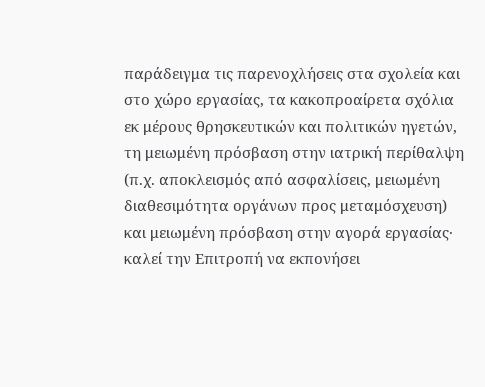παράδειγμα τις παρενοχλήσεις στα σχολεία και στο χώρο εργασίας, τα κακοπροαίρετα σχόλια εκ μέρους θρησκευτικών και πολιτικών ηγετών, τη μειωμένη πρόσβαση στην ιατρική περίθαλψη (π.χ. αποκλεισμός από ασφαλίσεις, μειωμένη διαθεσιμότητα οργάνων προς μεταμόσχευση) και μειωμένη πρόσβαση στην αγορά εργασίας· καλεί την Επιτροπή να εκπονήσει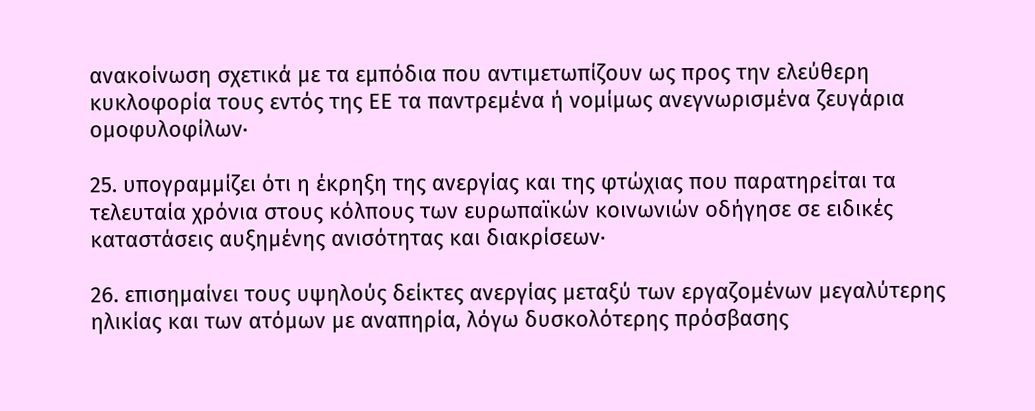ανακοίνωση σχετικά με τα εμπόδια που αντιμετωπίζουν ως προς την ελεύθερη κυκλοφορία τους εντός της ΕΕ τα παντρεμένα ή νομίμως ανεγνωρισμένα ζευγάρια ομοφυλοφίλων·

25. υπογραμμίζει ότι η έκρηξη της ανεργίας και της φτώχιας που παρατηρείται τα τελευταία χρόνια στους κόλπους των ευρωπαϊκών κοινωνιών οδήγησε σε ειδικές καταστάσεις αυξημένης ανισότητας και διακρίσεων·

26. επισημαίνει τους υψηλούς δείκτες ανεργίας μεταξύ των εργαζομένων μεγαλύτερης ηλικίας και των ατόμων με αναπηρία, λόγω δυσκολότερης πρόσβασης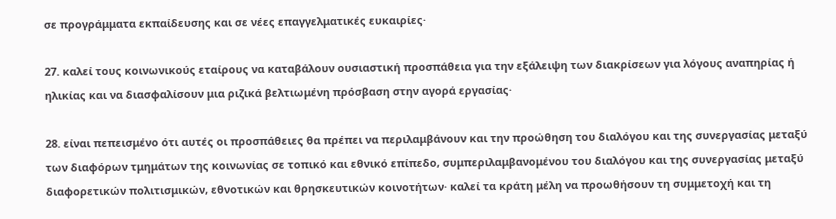σε προγράμματα εκπαίδευσης και σε νέες επαγγελματικές ευκαιρίες·

27. καλεί τους κοινωνικούς εταίρους να καταβάλουν ουσιαστική προσπάθεια για την εξάλειψη των διακρίσεων για λόγους αναπηρίας ή ηλικίας και να διασφαλίσουν μια ριζικά βελτιωμένη πρόσβαση στην αγορά εργασίας·

28. είναι πεπεισμένο ότι αυτές οι προσπάθειες θα πρέπει να περιλαμβάνουν και την προώθηση του διαλόγου και της συνεργασίας μεταξύ των διαφόρων τμημάτων της κοινωνίας σε τοπικό και εθνικό επίπεδο, συμπεριλαμβανομένου του διαλόγου και της συνεργασίας μεταξύ διαφορετικών πολιτισμικών, εθνοτικών και θρησκευτικών κοινοτήτων· καλεί τα κράτη μέλη να προωθήσουν τη συμμετοχή και τη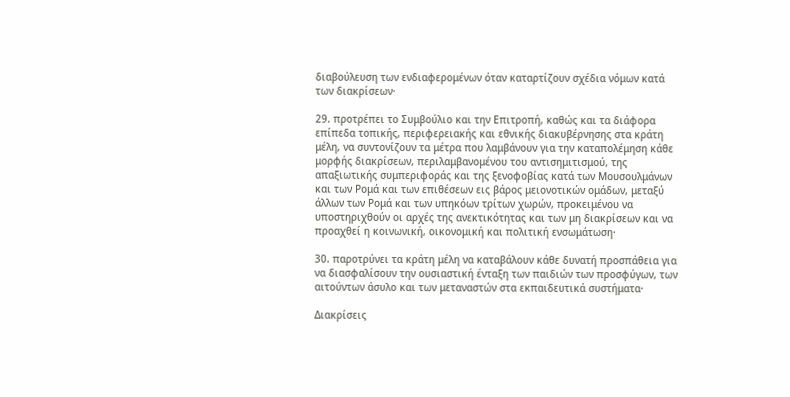διαβούλευση των ενδιαφερομένων όταν καταρτίζουν σχέδια νόμων κατά των διακρίσεων·

29. προτρέπει το Συμβούλιο και την Επιτροπή, καθώς και τα διάφορα επίπεδα τοπικής, περιφερειακής και εθνικής διακυβέρνησης στα κράτη μέλη, να συντονίζουν τα μέτρα που λαμβάνουν για την καταπολέμηση κάθε μορφής διακρίσεων, περιλαμβανομένου του αντισημιτισμού, της απαξιωτικής συμπεριφοράς και της ξενοφοβίας κατά των Μουσουλμάνων και των Ρομά και των επιθέσεων εις βάρος μειονοτικών ομάδων, μεταξύ άλλων των Ρομά και των υπηκόων τρίτων χωρών, προκειμένου να υποστηριχθούν οι αρχές της ανεκτικότητας και των μη διακρίσεων και να προαχθεί η κοινωνική, οικονομική και πολιτική ενσωμάτωση·

30. παροτρύνει τα κράτη μέλη να καταβάλουν κάθε δυνατή προσπάθεια για να διασφαλίσουν την ουσιαστική ένταξη των παιδιών των προσφύγων, των αιτούντων άσυλο και των μεταναστών στα εκπαιδευτικά συστήματα·

Διακρίσεις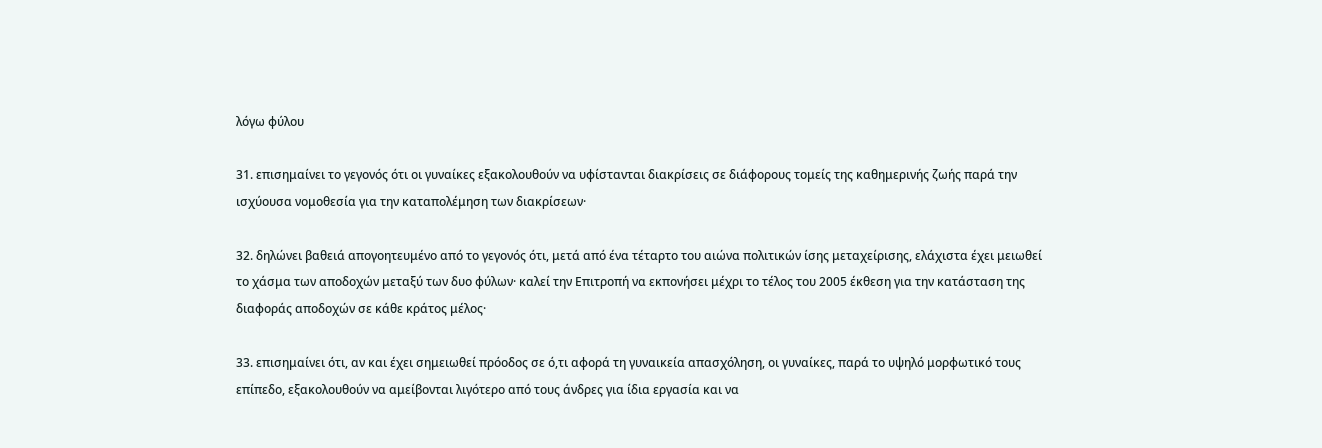λόγω φύλου

31. επισημαίνει το γεγονός ότι οι γυναίκες εξακολουθούν να υφίστανται διακρίσεις σε διάφορους τομείς της καθημερινής ζωής παρά την ισχύουσα νομοθεσία για την καταπολέμηση των διακρίσεων·

32. δηλώνει βαθειά απογοητευμένο από το γεγονός ότι, μετά από ένα τέταρτο του αιώνα πολιτικών ίσης μεταχείρισης, ελάχιστα έχει μειωθεί το χάσμα των αποδοχών μεταξύ των δυο φύλων· καλεί την Επιτροπή να εκπονήσει μέχρι το τέλος του 2005 έκθεση για την κατάσταση της διαφοράς αποδοχών σε κάθε κράτος μέλος·

33. επισημαίνει ότι, αν και έχει σημειωθεί πρόοδος σε ό,τι αφορά τη γυναικεία απασχόληση, οι γυναίκες, παρά το υψηλό μορφωτικό τους επίπεδο, εξακολουθούν να αμείβονται λιγότερο από τους άνδρες για ίδια εργασία και να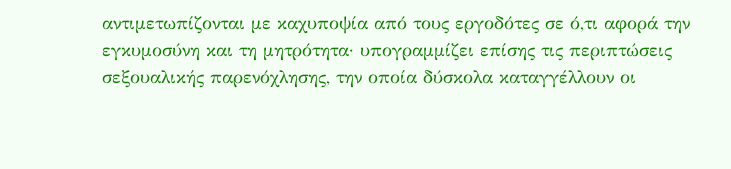αντιμετωπίζονται με καχυποψία από τους εργοδότες σε ό,τι αφορά την εγκυμοσύνη και τη μητρότητα· υπογραμμίζει επίσης τις περιπτώσεις σεξουαλικής παρενόχλησης, την οποία δύσκολα καταγγέλλουν οι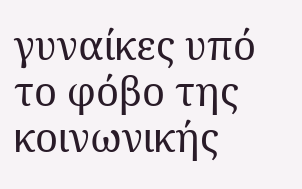γυναίκες υπό το φόβο της κοινωνικής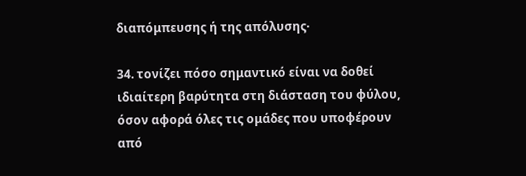διαπόμπευσης ή της απόλυσης·

34. τονίζει πόσο σημαντικό είναι να δοθεί ιδιαίτερη βαρύτητα στη διάσταση του φύλου, όσον αφορά όλες τις ομάδες που υποφέρουν από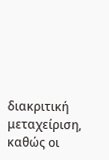διακριτική μεταχείριση, καθώς οι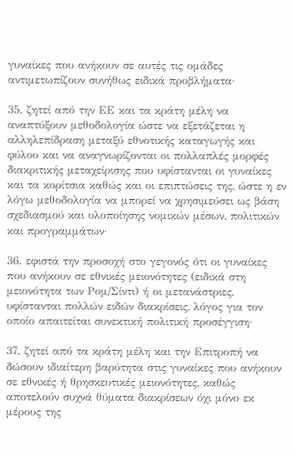γυναίκες που ανήκουν σε αυτές τις ομάδες αντιμετωπίζουν συνήθως ειδικά προβλήματα·

35. ζητεί από την ΕΕ και τα κράτη μέλη να αναπτύξουν μεθοδολογία ώστε να εξετάζεται η αλληλεπίδραση μεταξύ εθνοτικής καταγωγής και φύλου και να αναγνωρίζονται οι πολλαπλές μορφές διακριτικής μεταχείρισης που υφίστανται οι γυναίκες και τα κορίτσια καθώς και οι επιπτώσεις της, ώστε η εν λόγω μεθοδολογία να μπορεί να χρησιμεύσει ως βάση σχεδιασμού και υλοποίησης νομικών μέσων, πολιτικών και προγραμμάτων·

36. εφιστά την προσοχή στο γεγονός ότι οι γυναίκες που ανήκουν σε εθνικές μειονότητες (ειδικά στη μειονότητα των Ρομ/Σίντι) ή οι μετανάστριες, υφίστανται πολλών ειδών διακρίσεις, λόγος για τον οποίο απαιτείται συνεκτική πολιτική προσέγγιση·

37. ζητεί από τα κράτη μέλη και την Επιτροπή να δώσουν ιδιαίτερη βαρύτητα στις γυναίκες που ανήκουν σε εθνικές ή θρησκευτικές μειονότητες, καθώς αποτελούν συχνά θύματα διακρίσεων όχι μόνο εκ μέρους της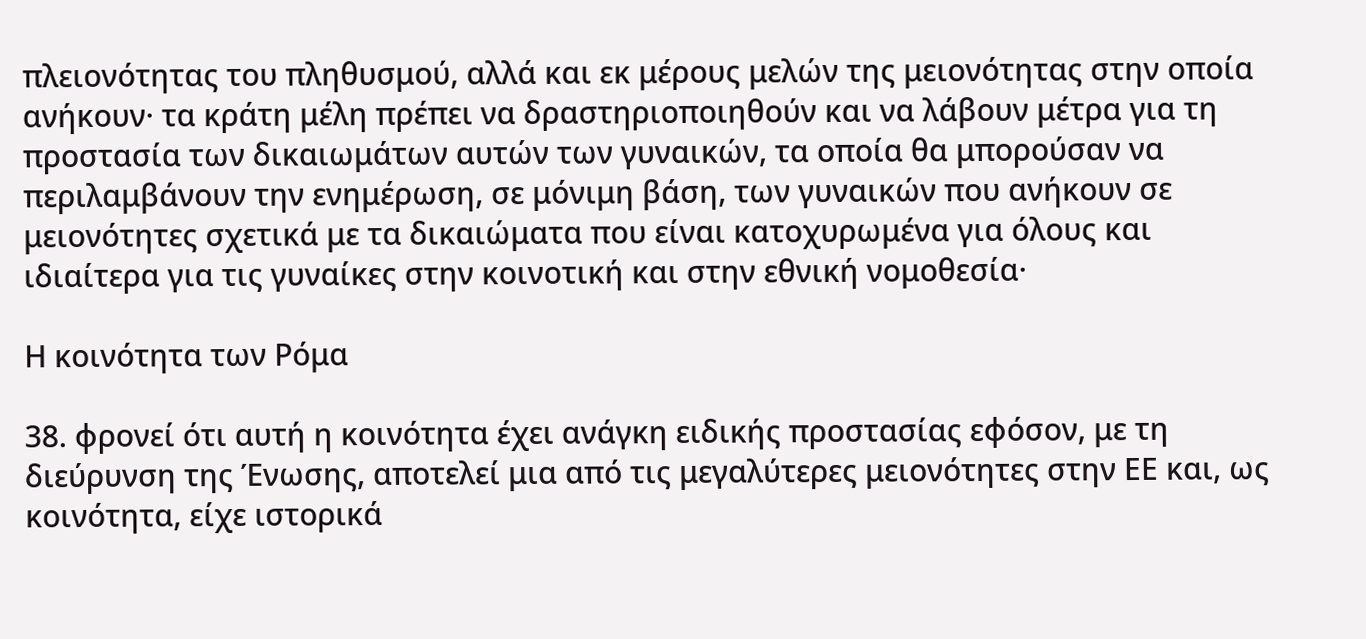πλειονότητας του πληθυσμού, αλλά και εκ μέρους μελών της μειονότητας στην οποία ανήκουν· τα κράτη μέλη πρέπει να δραστηριοποιηθούν και να λάβουν μέτρα για τη προστασία των δικαιωμάτων αυτών των γυναικών, τα οποία θα μπορούσαν να περιλαμβάνουν την ενημέρωση, σε μόνιμη βάση, των γυναικών που ανήκουν σε μειονότητες σχετικά με τα δικαιώματα που είναι κατοχυρωμένα για όλους και ιδιαίτερα για τις γυναίκες στην κοινοτική και στην εθνική νομοθεσία·

Η κοινότητα των Ρόμα

38. φρονεί ότι αυτή η κοινότητα έχει ανάγκη ειδικής προστασίας εφόσον, με τη διεύρυνση της Ένωσης, αποτελεί μια από τις μεγαλύτερες μειονότητες στην ΕΕ και, ως κοινότητα, είχε ιστορικά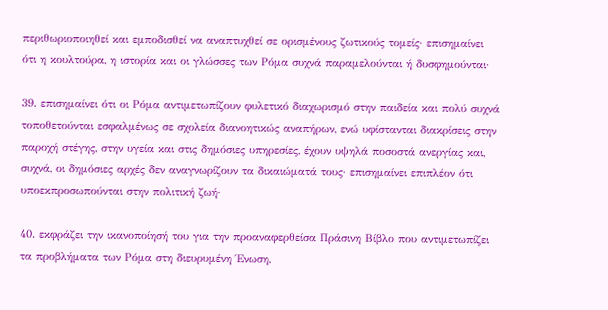περιθωριοποιηθεί και εμποδισθεί να αναπτυχθεί σε ορισμένους ζωτικούς τομείς· επισημαίνει ότι η κουλτούρα, η ιστορία και οι γλώσσες των Ρόμα συχνά παραμελούνται ή δυσφημούνται·

39. επισημαίνει ότι οι Ρόμα αντιμετωπίζουν φυλετικό διαχωρισμό στην παιδεία και πολύ συχνά τοποθετούνται εσφαλμένως σε σχολεία διανοητικώς αναπήρων, ενώ υφίστανται διακρίσεις στην παροχή στέγης, στην υγεία και στις δημόσιες υπηρεσίες, έχουν υψηλά ποσοστά ανεργίας και, συχνά, οι δημόσιες αρχές δεν αναγνωρίζουν τα δικαιώματά τους· επισημαίνει επιπλέον ότι υποεκπροσωπούνται στην πολιτική ζωή·

40. εκφράζει την ικανοποίησή του για την προαναφερθείσα Πράσινη Βίβλο που αντιμετωπίζει τα προβλήματα των Ρόμα στη διευρυμένη Ένωση,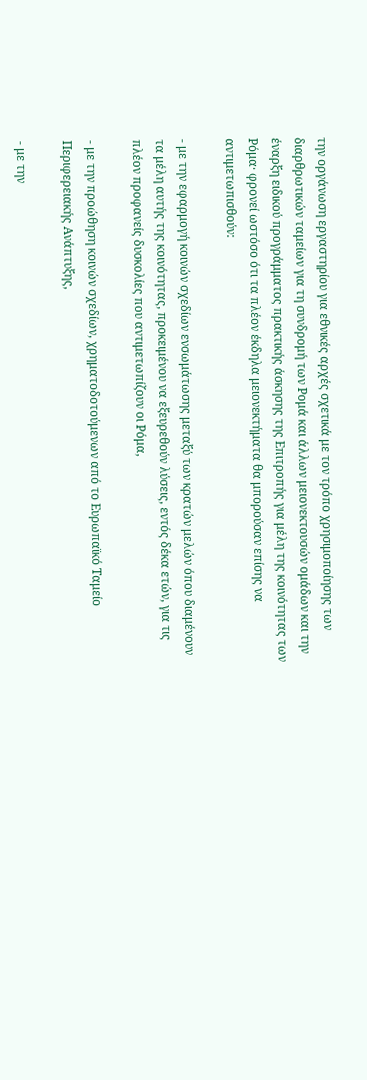την οργάνωση εργαστηρίου για εθνικές αρχές σχετικά με τον τρόπο χρησιμοποίησης των διαρθρωτικών ταμείων για τη συνδρομή των Ρομά και άλλων μειονεκτουσών ομάδων και την έναρξη ειδικού προγράμματος πρακτικής άσκησης της Επιτροπής για μέλη της κοινότητας των Ρόμα· φρονεί ωστόσο ότι τα πλέον έκδηλα μειονεκτήματα θα μπορούσαν επίσης να αντιμετωπισθούν:

- με την εφαρμογή κοινών σχεδίων ενσωμάτωσης μεταξύ των κρατών μελών όπου διαμένουν τα μέλη αυτής της κοινότητας, προκειμένου να εξευρεθούν λύσεις, εντός δέκα ετών, για τις πλέον προφανείς δυσκολίες που αντιμετωπίζουν οι Ρόμα,

- με την προώθηση κοινών σχεδίων, χρηματοδοτούμενων από το Ευρωπαϊκό Ταμείο Περιφερειακής Ανάπτυξης,

- με την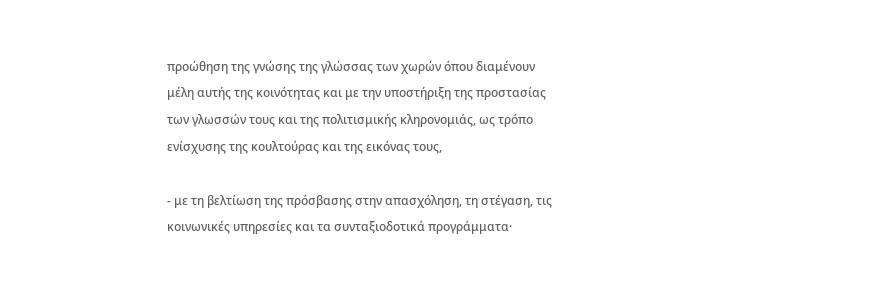προώθηση της γνώσης της γλώσσας των χωρών όπου διαμένουν μέλη αυτής της κοινότητας και με την υποστήριξη της προστασίας των γλωσσών τους και της πολιτισμικής κληρονομιάς, ως τρόπο ενίσχυσης της κουλτούρας και της εικόνας τους,

- με τη βελτίωση της πρόσβασης στην απασχόληση, τη στέγαση, τις κοινωνικές υπηρεσίες και τα συνταξιοδοτικά προγράμματα·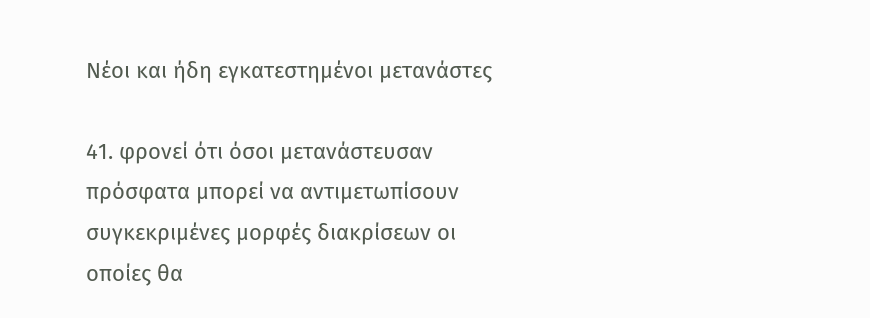Νέοι και ήδη εγκατεστημένοι μετανάστες

41. φρονεί ότι όσοι μετανάστευσαν πρόσφατα μπορεί να αντιμετωπίσουν συγκεκριμένες μορφές διακρίσεων οι οποίες θα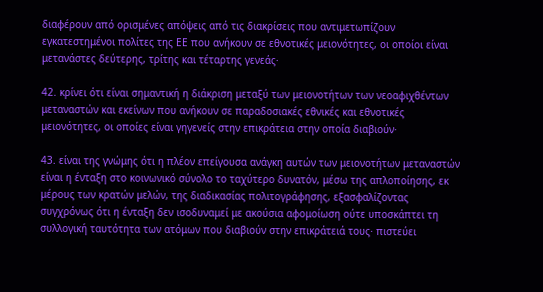διαφέρουν από ορισμένες απόψεις από τις διακρίσεις που αντιμετωπίζουν εγκατεστημένοι πολίτες της ΕΕ που ανήκουν σε εθνοτικές μειονότητες, οι οποίοι είναι μετανάστες δεύτερης, τρίτης και τέταρτης γενεάς·

42. κρίνει ότι είναι σημαντική η διάκριση μεταξύ των μειονοτήτων των νεοαφιχθέντων μεταναστών και εκείνων που ανήκουν σε παραδοσιακές εθνικές και εθνοτικές μειονότητες, οι οποίες είναι γηγενείς στην επικράτεια στην οποία διαβιούν·

43. είναι της γνώμης ότι η πλέον επείγουσα ανάγκη αυτών των μειονοτήτων μεταναστών είναι η ένταξη στο κοινωνικό σύνολο το ταχύτερο δυνατόν, μέσω της απλοποίησης, εκ μέρους των κρατών μελών, της διαδικασίας πολιτογράφησης, εξασφαλίζοντας συγχρόνως ότι η ένταξη δεν ισοδυναμεί με ακούσια αφομοίωση ούτε υποσκάπτει τη συλλογική ταυτότητα των ατόμων που διαβιούν στην επικράτειά τους· πιστεύει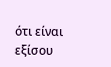ότι είναι εξίσου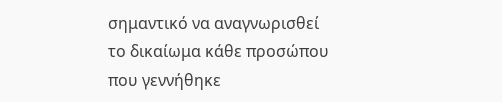σημαντικό να αναγνωρισθεί το δικαίωμα κάθε προσώπου που γεννήθηκε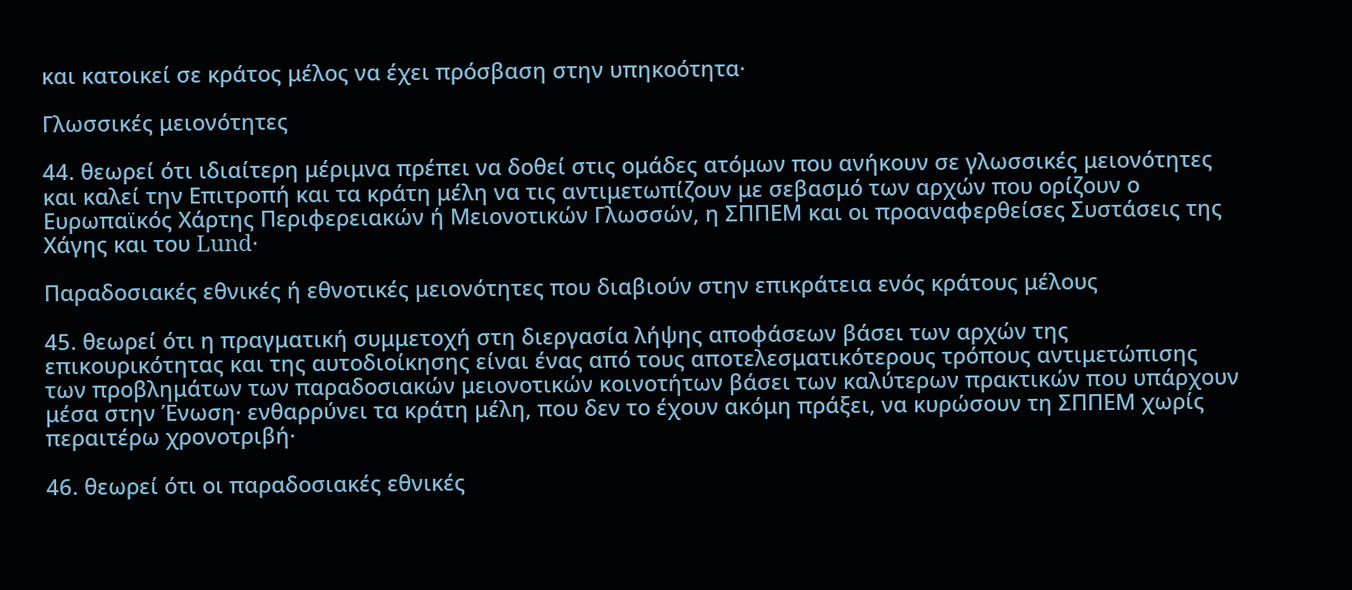και κατοικεί σε κράτος μέλος να έχει πρόσβαση στην υπηκοότητα·

Γλωσσικές μειονότητες

44. θεωρεί ότι ιδιαίτερη μέριμνα πρέπει να δοθεί στις ομάδες ατόμων που ανήκουν σε γλωσσικές μειονότητες και καλεί την Επιτροπή και τα κράτη μέλη να τις αντιμετωπίζουν με σεβασμό των αρχών που ορίζουν ο Ευρωπαϊκός Χάρτης Περιφερειακών ή Μειονοτικών Γλωσσών, η ΣΠΠΕΜ και οι προαναφερθείσες Συστάσεις της Χάγης και του Lund·

Παραδοσιακές εθνικές ή εθνοτικές μειονότητες που διαβιούν στην επικράτεια ενός κράτους μέλους

45. θεωρεί ότι η πραγματική συμμετοχή στη διεργασία λήψης αποφάσεων βάσει των αρχών της επικουρικότητας και της αυτοδιοίκησης είναι ένας από τους αποτελεσματικότερους τρόπους αντιμετώπισης των προβλημάτων των παραδοσιακών μειονοτικών κοινοτήτων βάσει των καλύτερων πρακτικών που υπάρχουν μέσα στην Ένωση· ενθαρρύνει τα κράτη μέλη, που δεν το έχουν ακόμη πράξει, να κυρώσουν τη ΣΠΠΕΜ χωρίς περαιτέρω χρονοτριβή·

46. θεωρεί ότι οι παραδοσιακές εθνικές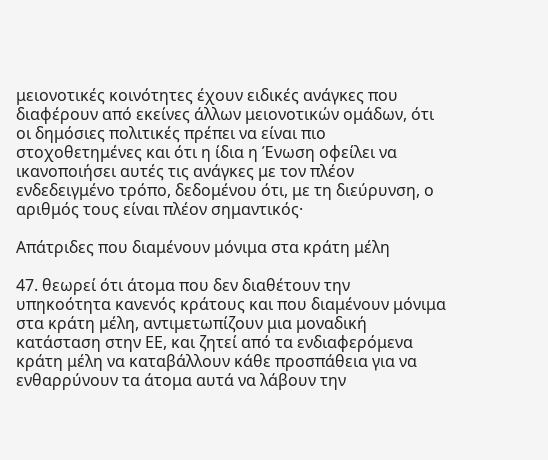μειονοτικές κοινότητες έχουν ειδικές ανάγκες που διαφέρουν από εκείνες άλλων μειονοτικών ομάδων, ότι οι δημόσιες πολιτικές πρέπει να είναι πιο στοχοθετημένες και ότι η ίδια η Ένωση οφείλει να ικανοποιήσει αυτές τις ανάγκες με τον πλέον ενδεδειγμένο τρόπο, δεδομένου ότι, με τη διεύρυνση, ο αριθμός τους είναι πλέον σημαντικός·

Απάτριδες που διαμένουν μόνιμα στα κράτη μέλη

47. θεωρεί ότι άτομα που δεν διαθέτουν την υπηκοότητα κανενός κράτους και που διαμένουν μόνιμα στα κράτη μέλη, αντιμετωπίζουν μια μοναδική κατάσταση στην ΕΕ, και ζητεί από τα ενδιαφερόμενα κράτη μέλη να καταβάλλουν κάθε προσπάθεια για να ενθαρρύνουν τα άτομα αυτά να λάβουν την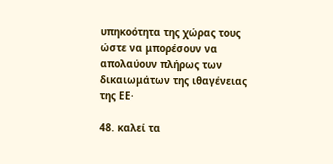υπηκοότητα της χώρας τους ώστε να μπορέσουν να απολαύουν πλήρως των δικαιωμάτων της ιθαγένειας της ΕΕ·

48. καλεί τα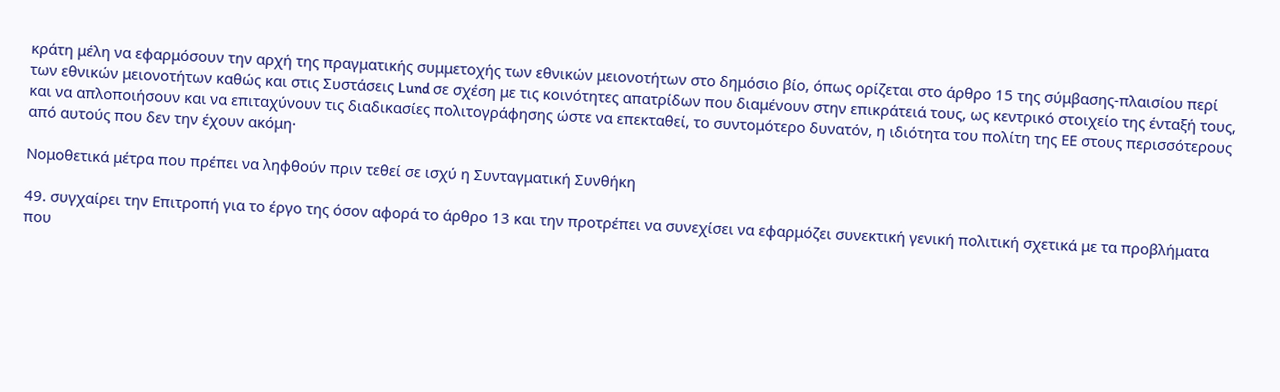κράτη μέλη να εφαρμόσουν την αρχή της πραγματικής συμμετοχής των εθνικών μειονοτήτων στο δημόσιο βίο, όπως ορίζεται στο άρθρο 15 της σύμβασης-πλαισίου περί των εθνικών μειονοτήτων καθώς και στις Συστάσεις Lund σε σχέση με τις κοινότητες απατρίδων που διαμένουν στην επικράτειά τους, ως κεντρικό στοιχείο της ένταξή τους, και να απλοποιήσουν και να επιταχύνουν τις διαδικασίες πολιτογράφησης ώστε να επεκταθεί, το συντομότερο δυνατόν, η ιδιότητα του πολίτη της ΕΕ στους περισσότερους από αυτούς που δεν την έχουν ακόμη·

Νομοθετικά μέτρα που πρέπει να ληφθούν πριν τεθεί σε ισχύ η Συνταγματική Συνθήκη

49. συγχαίρει την Επιτροπή για το έργο της όσον αφορά το άρθρο 13 και την προτρέπει να συνεχίσει να εφαρμόζει συνεκτική γενική πολιτική σχετικά με τα προβλήματα που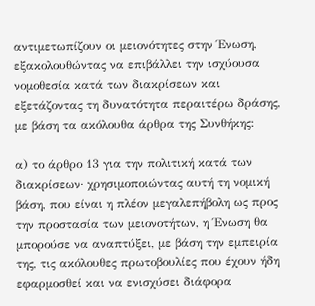αντιμετωπίζουν οι μειονότητες στην Ένωση, εξακολουθώντας να επιβάλλει την ισχύουσα νομοθεσία κατά των διακρίσεων και εξετάζοντας τη δυνατότητα περαιτέρω δράσης, με βάση τα ακόλουθα άρθρα της Συνθήκης:

α) το άρθρο 13 για την πολιτική κατά των διακρίσεων· χρησιμοποιώντας αυτή τη νομική βάση, που είναι η πλέον μεγαλεπήβολη ως προς την προστασία των μειονοτήτων, η Ένωση θα μπορούσε να αναπτύξει, με βάση την εμπειρία της, τις ακόλουθες πρωτοβουλίες που έχουν ήδη εφαρμοσθεί και να ενισχύσει διάφορα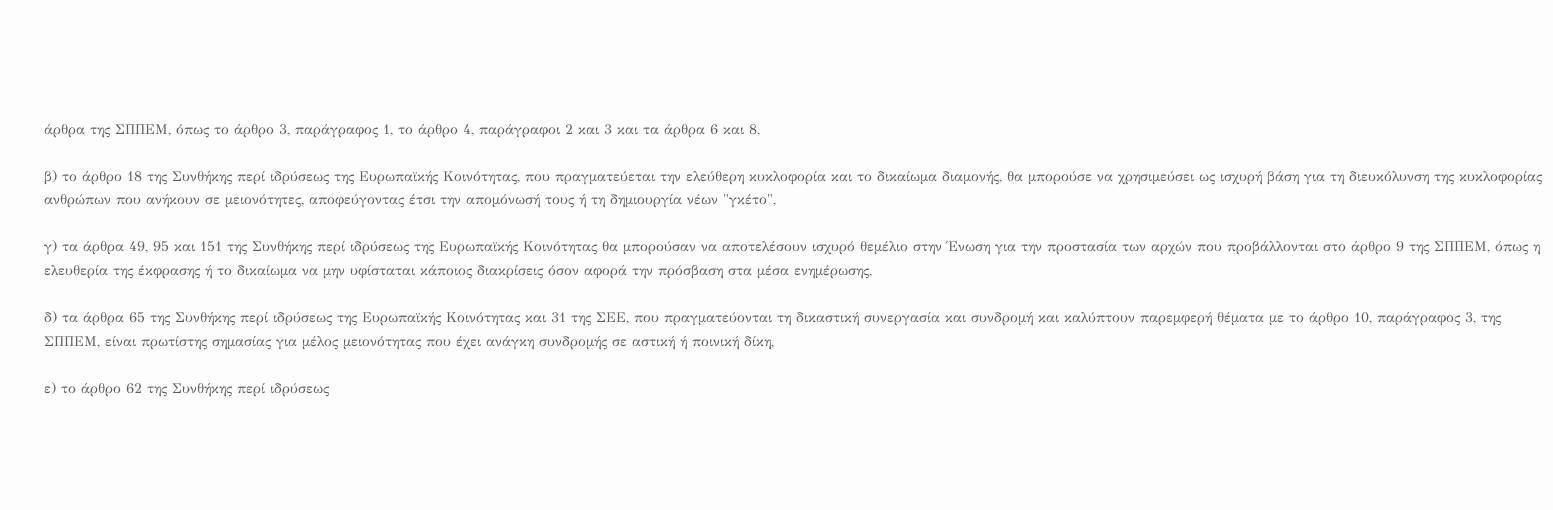άρθρα της ΣΠΠΕΜ, όπως το άρθρο 3, παράγραφος 1, το άρθρο 4, παράγραφοι 2 και 3 και τα άρθρα 6 και 8,

β) το άρθρο 18 της Συνθήκης περί ιδρύσεως της Ευρωπαϊκής Κοινότητας, που πραγματεύεται την ελεύθερη κυκλοφορία και το δικαίωμα διαμονής, θα μπορούσε να χρησιμεύσει ως ισχυρή βάση για τη διευκόλυνση της κυκλοφορίας ανθρώπων που ανήκουν σε μειονότητες, αποφεύγοντας έτσι την απομόνωσή τους ή τη δημιουργία νέων "γκέτο",

γ) τα άρθρα 49, 95 και 151 της Συνθήκης περί ιδρύσεως της Ευρωπαϊκής Κοινότητας θα μπορούσαν να αποτελέσουν ισχυρό θεμέλιο στην Ένωση για την προστασία των αρχών που προβάλλονται στο άρθρο 9 της ΣΠΠΕΜ, όπως η ελευθερία της έκφρασης ή το δικαίωμα να μην υφίσταται κάποιος διακρίσεις όσον αφορά την πρόσβαση στα μέσα ενημέρωσης,

δ) τα άρθρα 65 της Συνθήκης περί ιδρύσεως της Ευρωπαϊκής Κοινότητας και 31 της ΣΕΕ, που πραγματεύονται τη δικαστική συνεργασία και συνδρομή και καλύπτουν παρεμφερή θέματα με το άρθρο 10, παράγραφος 3, της ΣΠΠΕΜ, είναι πρωτίστης σημασίας για μέλος μειονότητας που έχει ανάγκη συνδρομής σε αστική ή ποινική δίκη,

ε) το άρθρο 62 της Συνθήκης περί ιδρύσεως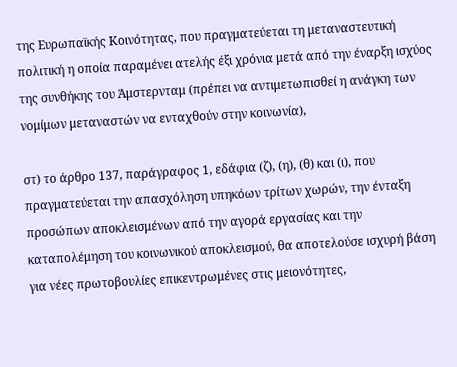της Ευρωπαϊκής Κοινότητας, που πραγματεύεται τη μεταναστευτική πολιτική η οποία παραμένει ατελής έξι χρόνια μετά από την έναρξη ισχύος της συνθήκης του Άμστερνταμ (πρέπει να αντιμετωπισθεί η ανάγκη των νομίμων μεταναστών να ενταχθούν στην κοινωνία),

στ) το άρθρο 137, παράγραφος 1, εδάφια (ζ), (η), (θ) και (ι), που πραγματεύεται την απασχόληση υπηκόων τρίτων χωρών, την ένταξη προσώπων αποκλεισμένων από την αγορά εργασίας και την καταπολέμηση του κοινωνικού αποκλεισμού, θα αποτελούσε ισχυρή βάση για νέες πρωτοβουλίες επικεντρωμένες στις μειονότητες,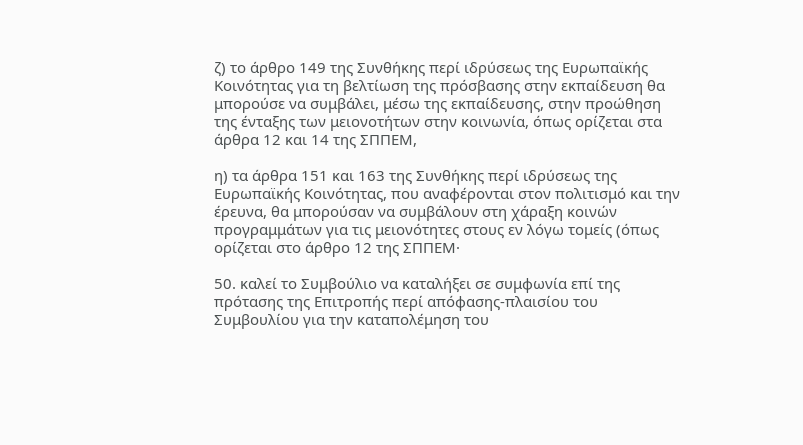ζ) το άρθρο 149 της Συνθήκης περί ιδρύσεως της Ευρωπαϊκής Κοινότητας για τη βελτίωση της πρόσβασης στην εκπαίδευση θα μπορούσε να συμβάλει, μέσω της εκπαίδευσης, στην προώθηση της ένταξης των μειονοτήτων στην κοινωνία, όπως ορίζεται στα άρθρα 12 και 14 της ΣΠΠΕΜ,

η) τα άρθρα 151 και 163 της Συνθήκης περί ιδρύσεως της Ευρωπαϊκής Κοινότητας, που αναφέρονται στον πολιτισμό και την έρευνα, θα μπορούσαν να συμβάλουν στη χάραξη κοινών προγραμμάτων για τις μειονότητες στους εν λόγω τομείς (όπως ορίζεται στο άρθρο 12 της ΣΠΠΕΜ·

50. καλεί το Συμβούλιο να καταλήξει σε συμφωνία επί της πρότασης της Επιτροπής περί απόφασης-πλαισίου του Συμβουλίου για την καταπολέμηση του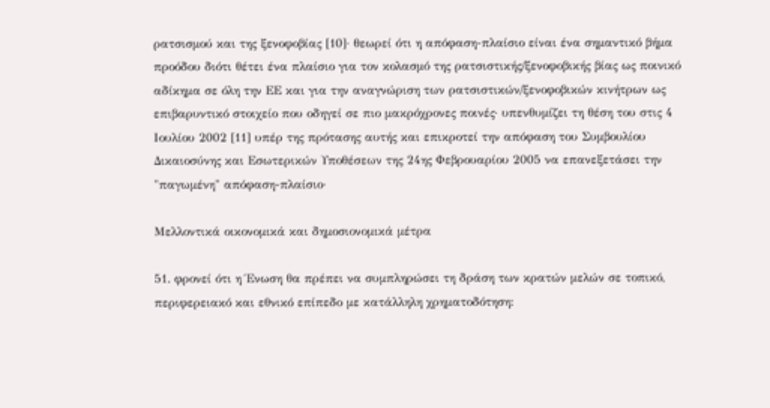ρατσισμού και της ξενοφοβίας [10]· θεωρεί ότι η απόφαση-πλαίσιο είναι ένα σημαντικό βήμα προόδου διότι θέτει ένα πλαίσιο για τον κολασμό της ρατσιστικής/ξενοφοβικής βίας ως ποινικό αδίκημα σε όλη την ΕΕ και για την αναγνώριση των ρατσιστικών/ξενοφοβικών κινήτρων ως επιβαρυντικό στοιχείο που οδηγεί σε πιο μακρόχρονες ποινές· υπενθυμίζει τη θέση του στις 4 Ιουλίου 2002 [11] υπέρ της πρότασης αυτής και επικροτεί την απόφαση του Συμβουλίου Δικαιοσύνης και Εσωτερικών Υποθέσεων της 24ης Φεβρουαρίου 2005 να επανεξετάσει την "παγωμένη" απόφαση-πλαίσιο·

Μελλοντικά οικονομικά και δημοσιονομικά μέτρα

51. φρονεί ότι η Ένωση θα πρέπει να συμπληρώσει τη δράση των κρατών μελών σε τοπικό, περιφερειακό και εθνικό επίπεδο με κατάλληλη χρηματοδότηση: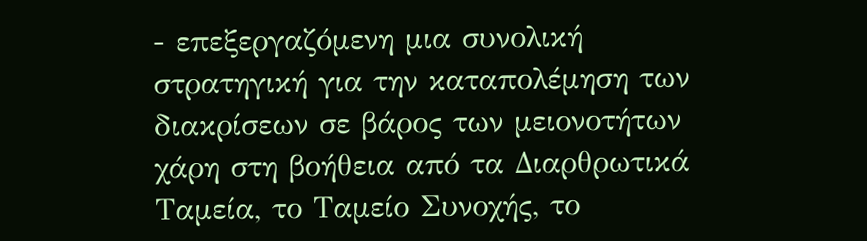- επεξεργαζόμενη μια συνολική στρατηγική για την καταπολέμηση των διακρίσεων σε βάρος των μειονοτήτων χάρη στη βοήθεια από τα Διαρθρωτικά Ταμεία, το Ταμείο Συνοχής, το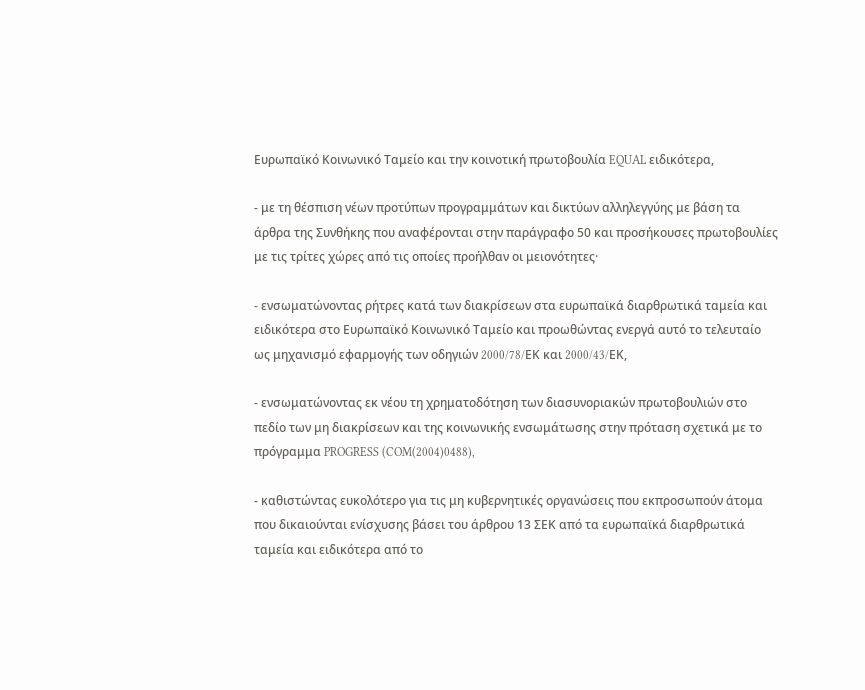Ευρωπαϊκό Κοινωνικό Ταμείο και την κοινοτική πρωτοβουλία EQUAL ειδικότερα,

- με τη θέσπιση νέων προτύπων προγραμμάτων και δικτύων αλληλεγγύης με βάση τα άρθρα της Συνθήκης που αναφέρονται στην παράγραφο 50 και προσήκουσες πρωτοβουλίες με τις τρίτες χώρες από τις οποίες προήλθαν οι μειονότητες·

- ενσωματώνοντας ρήτρες κατά των διακρίσεων στα ευρωπαϊκά διαρθρωτικά ταμεία και ειδικότερα στο Ευρωπαϊκό Κοινωνικό Ταμείο και προωθώντας ενεργά αυτό το τελευταίο ως μηχανισμό εφαρμογής των οδηγιών 2000/78/EΚ και 2000/43/EΚ,

- ενσωματώνοντας εκ νέου τη χρηματοδότηση των διασυνοριακών πρωτοβουλιών στο πεδίο των μη διακρίσεων και της κοινωνικής ενσωμάτωσης στην πρόταση σχετικά με το πρόγραμμα PROGRESS (COM(2004)0488),

- καθιστώντας ευκολότερο για τις μη κυβερνητικές οργανώσεις που εκπροσωπούν άτομα που δικαιούνται ενίσχυσης βάσει του άρθρου 13 ΣΕΚ από τα ευρωπαϊκά διαρθρωτικά ταμεία και ειδικότερα από το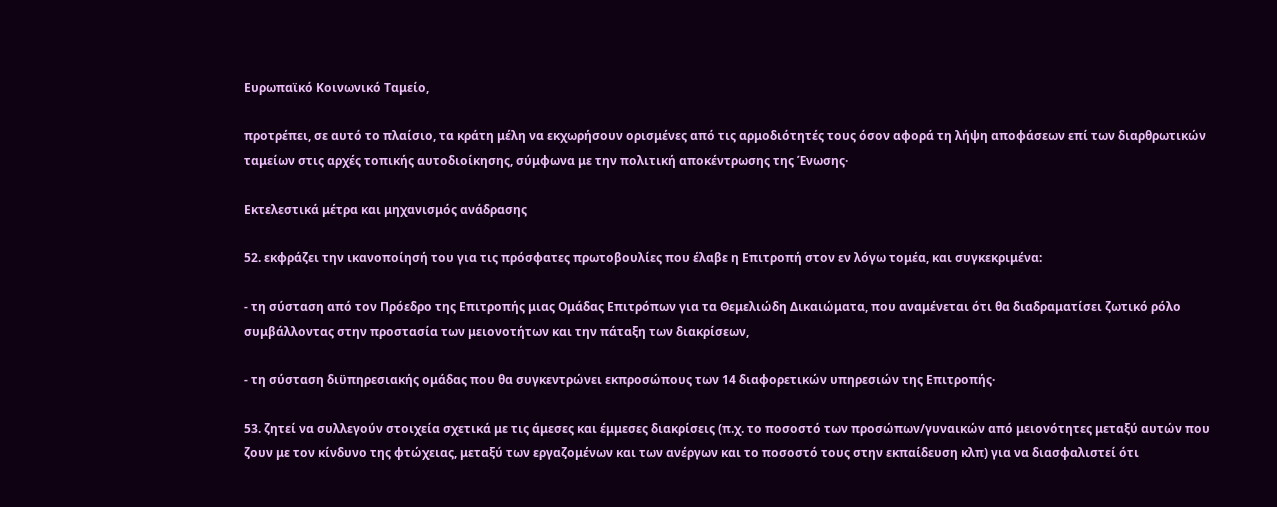Ευρωπαϊκό Κοινωνικό Ταμείο,

προτρέπει, σε αυτό το πλαίσιο, τα κράτη μέλη να εκχωρήσουν ορισμένες από τις αρμοδιότητές τους όσον αφορά τη λήψη αποφάσεων επί των διαρθρωτικών ταμείων στις αρχές τοπικής αυτοδιοίκησης, σύμφωνα με την πολιτική αποκέντρωσης της Ένωσης·

Εκτελεστικά μέτρα και μηχανισμός ανάδρασης

52. εκφράζει την ικανοποίησή του για τις πρόσφατες πρωτοβουλίες που έλαβε η Επιτροπή στον εν λόγω τομέα, και συγκεκριμένα:

- τη σύσταση από τον Πρόεδρο της Επιτροπής μιας Ομάδας Επιτρόπων για τα Θεμελιώδη Δικαιώματα, που αναμένεται ότι θα διαδραματίσει ζωτικό ρόλο συμβάλλοντας στην προστασία των μειονοτήτων και την πάταξη των διακρίσεων,

- τη σύσταση διϋπηρεσιακής ομάδας που θα συγκεντρώνει εκπροσώπους των 14 διαφορετικών υπηρεσιών της Επιτροπής·

53. ζητεί να συλλεγούν στοιχεία σχετικά με τις άμεσες και έμμεσες διακρίσεις (π.χ. το ποσοστό των προσώπων/γυναικών από μειονότητες μεταξύ αυτών που ζουν με τον κίνδυνο της φτώχειας, μεταξύ των εργαζομένων και των ανέργων και το ποσοστό τους στην εκπαίδευση κλπ) για να διασφαλιστεί ότι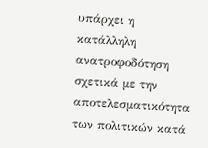υπάρχει η κατάλληλη ανατροφοδότηση σχετικά με την αποτελεσματικότητα των πολιτικών κατά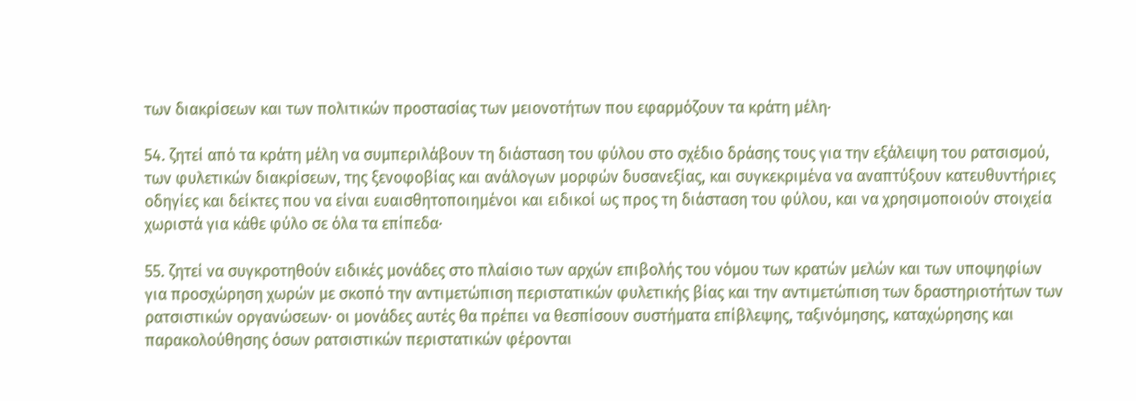των διακρίσεων και των πολιτικών προστασίας των μειονοτήτων που εφαρμόζουν τα κράτη μέλη·

54. ζητεί από τα κράτη μέλη να συμπεριλάβουν τη διάσταση του φύλου στο σχέδιο δράσης τους για την εξάλειψη του ρατσισμού, των φυλετικών διακρίσεων, της ξενοφοβίας και ανάλογων μορφών δυσανεξίας, και συγκεκριμένα να αναπτύξουν κατευθυντήριες οδηγίες και δείκτες που να είναι ευαισθητοποιημένοι και ειδικοί ως προς τη διάσταση του φύλου, και να χρησιμοποιούν στοιχεία χωριστά για κάθε φύλο σε όλα τα επίπεδα·

55. ζητεί να συγκροτηθούν ειδικές μονάδες στο πλαίσιο των αρχών επιβολής του νόμου των κρατών μελών και των υποψηφίων για προσχώρηση χωρών με σκοπό την αντιμετώπιση περιστατικών φυλετικής βίας και την αντιμετώπιση των δραστηριοτήτων των ρατσιστικών οργανώσεων· οι μονάδες αυτές θα πρέπει να θεσπίσουν συστήματα επίβλεψης, ταξινόμησης, καταχώρησης και παρακολούθησης όσων ρατσιστικών περιστατικών φέρονται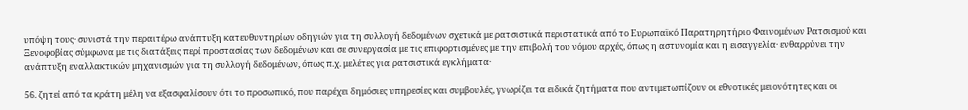υπόψη τους· συνιστά την περαιτέρω ανάπτυξη κατευθυντηρίων οδηγιών για τη συλλογή δεδομένων σχετικά με ρατσιστικά περιστατικά από το Ευρωπαϊκό Παρατηρητήριο Φαινομένων Ρατσισμού και Ξενοφοβίας σύμφωνα με τις διατάξεις περί προστασίας των δεδομένων και σε συνεργασία με τις επιφορτισμένες με την επιβολή του νόμου αρχές, όπως η αστυνομία και η εισαγγελία· ενθαρρύνει την ανάπτυξη εναλλακτικών μηχανισμών για τη συλλογή δεδομένων, όπως π.χ. μελέτες για ρατσιστικά εγκλήματα·

56. ζητεί από τα κράτη μέλη να εξασφαλίσουν ότι το προσωπικό, που παρέχει δημόσιες υπηρεσίες και συμβουλές, γνωρίζει τα ειδικά ζητήματα που αντιμετωπίζουν οι εθνοτικές μειονότητες και οι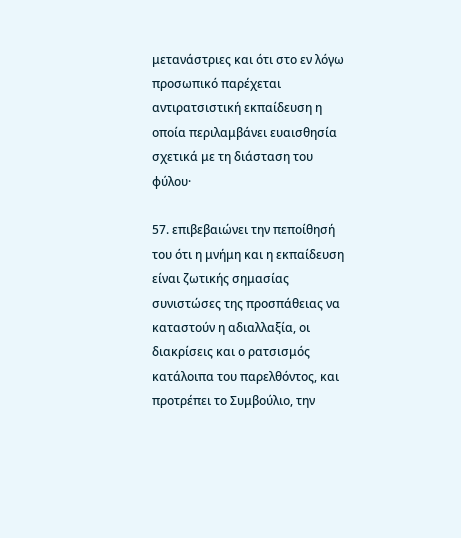μετανάστριες και ότι στο εν λόγω προσωπικό παρέχεται αντιρατσιστική εκπαίδευση η οποία περιλαμβάνει ευαισθησία σχετικά με τη διάσταση του φύλου·

57. επιβεβαιώνει την πεποίθησή του ότι η μνήμη και η εκπαίδευση είναι ζωτικής σημασίας συνιστώσες της προσπάθειας να καταστούν η αδιαλλαξία, οι διακρίσεις και ο ρατσισμός κατάλοιπα του παρελθόντος, και προτρέπει το Συμβούλιο, την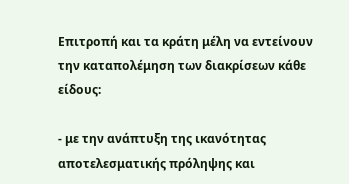Επιτροπή και τα κράτη μέλη να εντείνουν την καταπολέμηση των διακρίσεων κάθε είδους:

- με την ανάπτυξη της ικανότητας αποτελεσματικής πρόληψης και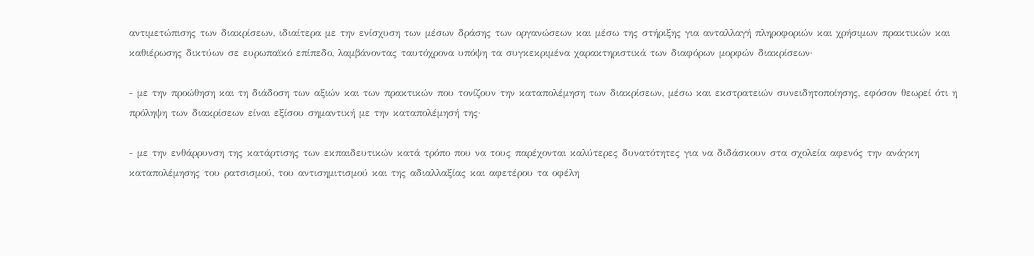αντιμετώπισης των διακρίσεων, ιδιαίτερα με την ενίσχυση των μέσων δράσης των οργανώσεων και μέσω της στήριξης για ανταλλαγή πληροφοριών και χρήσιμων πρακτικών και καθιέρωσης δικτύων σε ευρωπαϊκό επίπεδο, λαμβάνοντας ταυτόχρονα υπόψη τα συγκεκριμένα χαρακτηριστικά των διαφόρων μορφών διακρίσεων·

- με την προώθηση και τη διάδοση των αξιών και των πρακτικών που τονίζουν την καταπολέμηση των διακρίσεων, μέσω και εκστρατειών συνειδητοποίησης, εφόσον θεωρεί ότι η πρόληψη των διακρίσεων είναι εξίσου σημαντική με την καταπολέμησή της·

- με την ενθάρρυνση της κατάρτισης των εκπαιδευτικών κατά τρόπο που να τους παρέχονται καλύτερες δυνατότητες για να διδάσκουν στα σχολεία αφενός την ανάγκη καταπολέμησης του ρατσισμού, του αντισημιτισμού και της αδιαλλαξίας και αφετέρου τα οφέλη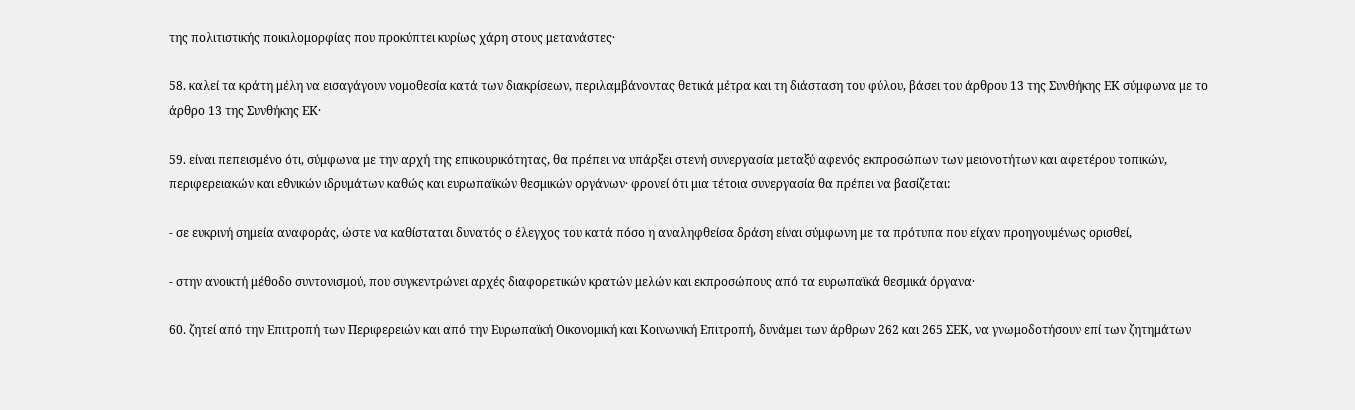της πολιτιστικής ποικιλομορφίας που προκύπτει κυρίως χάρη στους μετανάστες·

58. καλεί τα κράτη μέλη να εισαγάγουν νομοθεσία κατά των διακρίσεων, περιλαμβάνοντας θετικά μέτρα και τη διάσταση του φύλου, βάσει του άρθρου 13 της Συνθήκης ΕΚ σύμφωνα με το άρθρο 13 της Συνθήκης ΕΚ·

59. είναι πεπεισμένο ότι, σύμφωνα με την αρχή της επικουρικότητας, θα πρέπει να υπάρξει στενή συνεργασία μεταξύ αφενός εκπροσώπων των μειονοτήτων και αφετέρου τοπικών, περιφερειακών και εθνικών ιδρυμάτων καθώς και ευρωπαϊκών θεσμικών οργάνων· φρονεί ότι μια τέτοια συνεργασία θα πρέπει να βασίζεται:

- σε ευκρινή σημεία αναφοράς, ώστε να καθίσταται δυνατός ο έλεγχος του κατά πόσο η αναληφθείσα δράση είναι σύμφωνη με τα πρότυπα που είχαν προηγουμένως ορισθεί,

- στην ανοικτή μέθοδο συντονισμού, που συγκεντρώνει αρχές διαφορετικών κρατών μελών και εκπροσώπους από τα ευρωπαϊκά θεσμικά όργανα·

60. ζητεί από την Επιτροπή των Περιφερειών και από την Ευρωπαϊκή Οικονομική και Κοινωνική Επιτροπή, δυνάμει των άρθρων 262 και 265 ΣΕΚ, να γνωμοδοτήσουν επί των ζητημάτων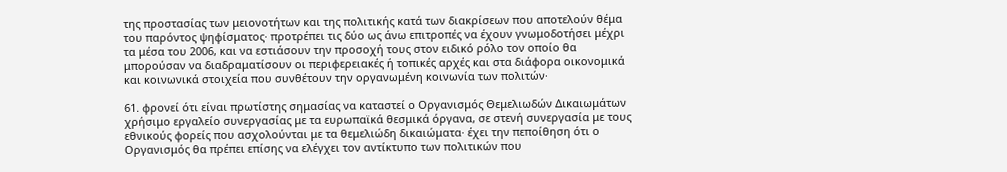της προστασίας των μειονοτήτων και της πολιτικής κατά των διακρίσεων που αποτελούν θέμα του παρόντος ψηφίσματος· προτρέπει τις δύο ως άνω επιτροπές να έχουν γνωμοδοτήσει μέχρι τα μέσα του 2006, και να εστιάσουν την προσοχή τους στον ειδικό ρόλο τον οποίο θα μπορούσαν να διαδραματίσουν οι περιφερειακές ή τοπικές αρχές και στα διάφορα οικονομικά και κοινωνικά στοιχεία που συνθέτουν την οργανωμένη κοινωνία των πολιτών·

61. φρονεί ότι είναι πρωτίστης σημασίας να καταστεί ο Οργανισμός Θεμελιωδών Δικαιωμάτων χρήσιμο εργαλείο συνεργασίας με τα ευρωπαϊκά θεσμικά όργανα, σε στενή συνεργασία με τους εθνικούς φορείς που ασχολούνται με τα θεμελιώδη δικαιώματα· έχει την πεποίθηση ότι ο Οργανισμός θα πρέπει επίσης να ελέγχει τον αντίκτυπο των πολιτικών που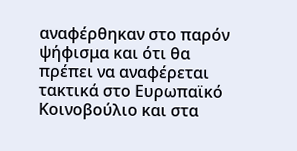αναφέρθηκαν στο παρόν ψήφισμα και ότι θα πρέπει να αναφέρεται τακτικά στο Ευρωπαϊκό Κοινοβούλιο και στα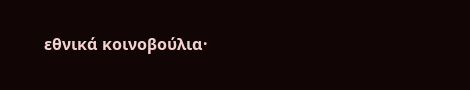εθνικά κοινοβούλια·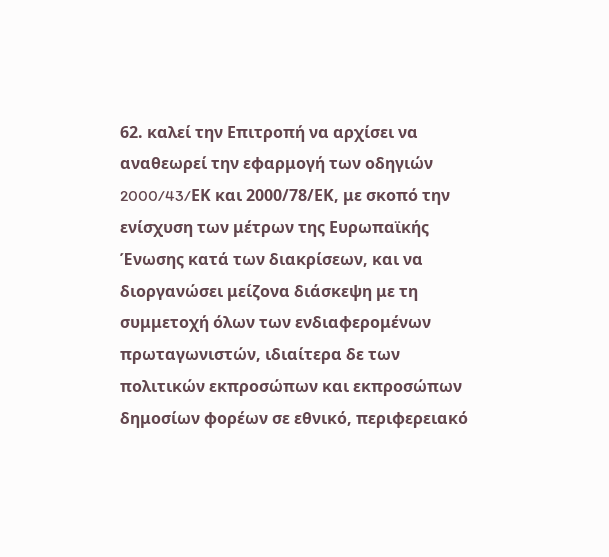62. καλεί την Επιτροπή να αρχίσει να αναθεωρεί την εφαρμογή των οδηγιών 2000/43/EΚ και 2000/78/ΕΚ, με σκοπό την ενίσχυση των μέτρων της Ευρωπαϊκής Ένωσης κατά των διακρίσεων, και να διοργανώσει μείζονα διάσκεψη με τη συμμετοχή όλων των ενδιαφερομένων πρωταγωνιστών, ιδιαίτερα δε των πολιτικών εκπροσώπων και εκπροσώπων δημοσίων φορέων σε εθνικό, περιφερειακό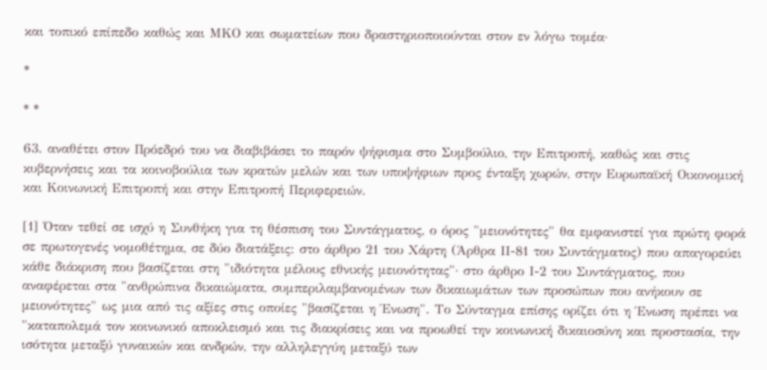και τοπικό επίπεδο καθώς και ΜΚΟ και σωματείων που δραστηριοποιούνται στον εν λόγω τομέα·

*

* *

63. αναθέτει στον Πρόεδρό του να διαβιβάσει το παρόν ψήφισμα στο Συμβούλιο, την Επιτροπή, καθώς και στις κυβερνήσεις και τα κοινοβούλια των κρατών μελών και των υποψήφιων προς ένταξη χωρών, στην Ευρωπαϊκή Οικονομική και Κοινωνική Επιτροπή και στην Επιτροπή Περιφερειών.

[1] Όταν τεθεί σε ισχύ η Συνθήκη για τη θέσπιση του Συντάγματος, ο όρος "μειονότητες" θα εμφανιστεί για πρώτη φορά σε πρωτογενές νομοθέτημα, σε δύο διατάξεις: στο άρθρο 21 του Χάρτη (Άρθρα ΙΙ-81 του Συντάγματος) που απαγορεύει κάθε διάκριση που βασίζεται στη "ιδιότητα μέλους εθνικής μειονότητας"· στο άρθρο Ι-2 του Συντάγματος, που αναφέρεται στα "ανθρώπινα δικαιώματα, συμπεριλαμβανομένων των δικαιωμάτων των προσώπων που ανήκουν σε μειονότητες" ως μια από τις αξίες στις οποίες "βασίζεται η Ένωση". Το Σύνταγμα επίσης ορίζει ότι η Ένωση πρέπει να "καταπολεμά τον κοινωνικό αποκλεισμό και τις διακρίσεις και να προωθεί την κοινωνική δικαιοσύνη και προστασία, την ισότητα μεταξύ γυναικών και ανδρών, την αλληλεγγύη μεταξύ των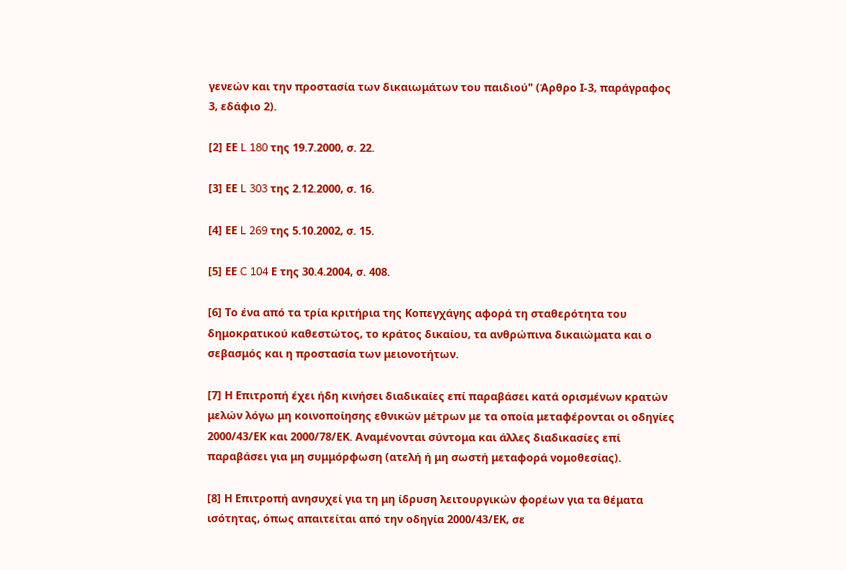γενεών και την προστασία των δικαιωμάτων του παιδιού" (Άρθρο Ι-3, παράγραφος 3, εδάφιο 2).

[2] ΕΕ L 180 της 19.7.2000, σ. 22.

[3] ΕΕ L 303 της 2.12.2000, σ. 16.

[4] ΕΕ L 269 της 5.10.2002, σ. 15.

[5] ΕΕ C 104 Ε της 30.4.2004, σ. 408.

[6] Το ένα από τα τρία κριτήρια της Κοπεγχάγης αφορά τη σταθερότητα του δημοκρατικού καθεστώτος, το κράτος δικαίου, τα ανθρώπινα δικαιώματα και ο σεβασμός και η προστασία των μειονοτήτων.

[7] Η Επιτροπή έχει ήδη κινήσει διαδικαίες επί παραβάσει κατά ορισμένων κρατών μελών λόγω μη κοινοποίησης εθνικών μέτρων με τα οποία μεταφέρονται οι οδηγίες 2000/43/ΕΚ και 2000/78/ΕΚ. Αναμένονται σύντομα και άλλες διαδικασίες επί παραβάσει για μη συμμόρφωση (ατελή ή μη σωστή μεταφορά νομοθεσίας).

[8] Η Επιτροπή ανησυχεί για τη μη ίδρυση λειτουργικών φορέων για τα θέματα ισότητας, όπως απαιτείται από την οδηγία 2000/43/ΕΚ, σε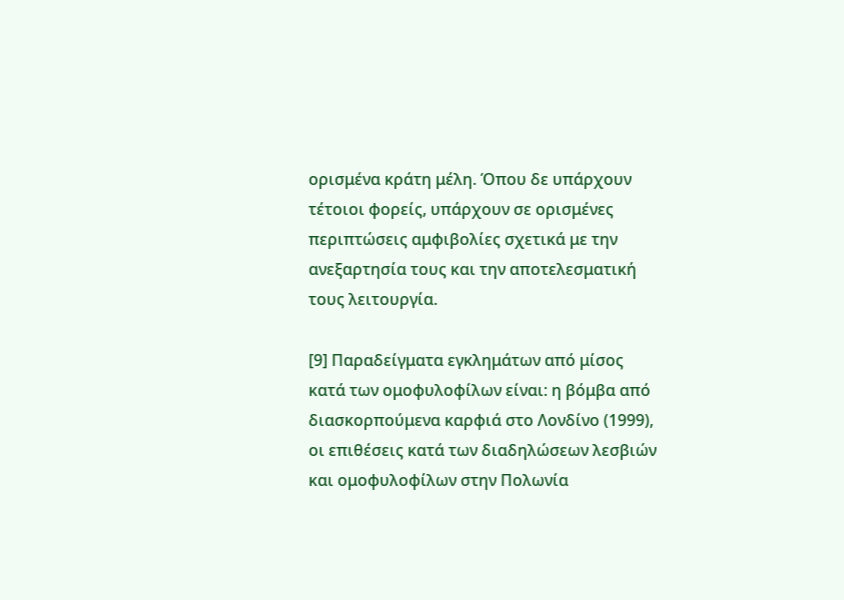ορισμένα κράτη μέλη. Όπου δε υπάρχουν τέτοιοι φορείς, υπάρχουν σε ορισμένες περιπτώσεις αμφιβολίες σχετικά με την ανεξαρτησία τους και την αποτελεσματική τους λειτουργία.

[9] Παραδείγματα εγκλημάτων από μίσος κατά των ομοφυλοφίλων είναι: η βόμβα από διασκορπούμενα καρφιά στο Λονδίνο (1999), οι επιθέσεις κατά των διαδηλώσεων λεσβιών και ομοφυλοφίλων στην Πολωνία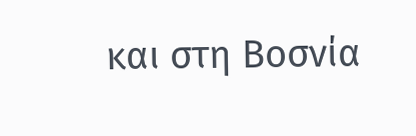και στη Βοσνία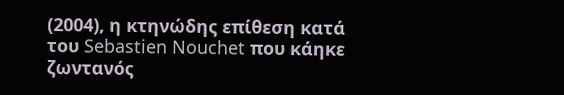(2004), η κτηνώδης επίθεση κατά του Sebastien Nouchet που κάηκε ζωντανός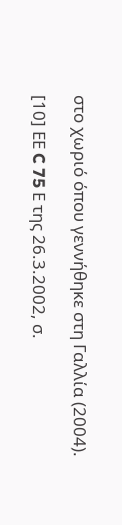στο χωριό όπου γεννήθηκε στη Γαλλία (2004).

[10] ΕΕ C 75 Ε της 26.3.2002, σ.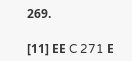269.

[11] ΕΕ C 271 Ε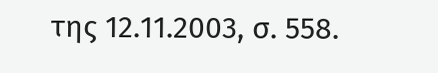της 12.11.2003, σ. 558.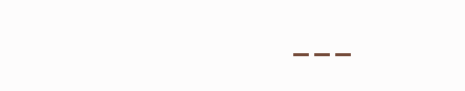---